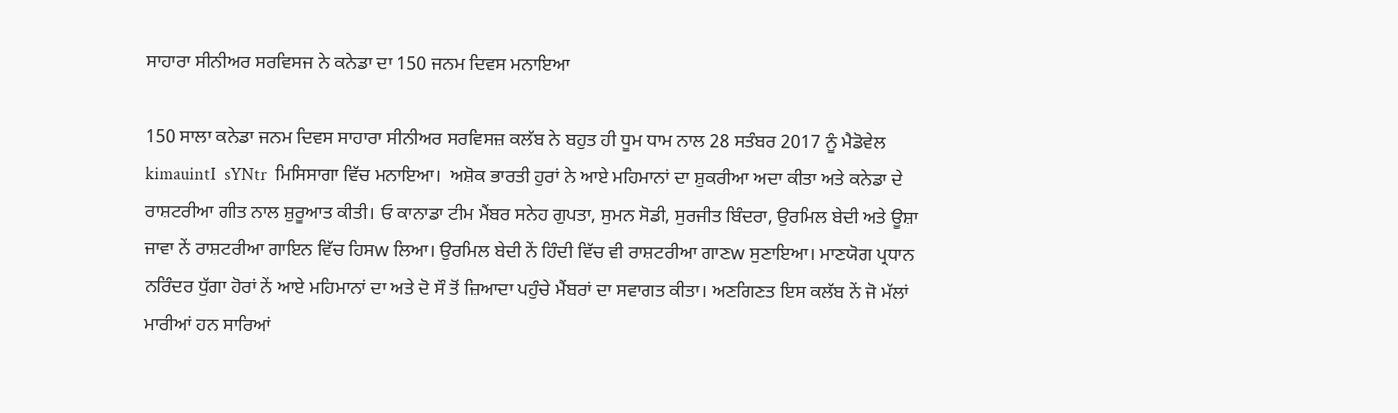ਸਾਹਾਰਾ ਸੀਨੀਅਰ ਸਰਵਿਸਜ ਨੇ ਕਨੇਡਾ ਦਾ 150 ਜਨਮ ਦਿਵਸ ਮਨਾਇਆ

150 ਸਾਲਾ ਕਨੇਡਾ ਜਨਮ ਦਿਵਸ ਸਾਹਾਰਾ ਸੀਨੀਅਰ ਸਰਵਿਸਜ਼ ਕਲੱਬ ਨੇ ਬਹੁਤ ਹੀ ਧੂਮ ਧਾਮ ਨਾਲ 28 ਸਤੰਬਰ 2017 ਨੂੰ ਮੈਡੋਵੇਲ kimauintI  sYNtr  ਮਿਸਿਸਾਗਾ ਵਿੱਚ ਮਨਾਇਆ।  ਅਸ਼ੋਕ ਭਾਰਤੀ ਹੁਰਾਂ ਨੇ ਆਏ ਮਹਿਮਾਨਾਂ ਦਾ ਸ਼ੁਕਰੀਆ ਅਦਾ ਕੀਤਾ ਅਤੇ ਕਨੇਡਾ ਦੇ ਰਾਸ਼ਟਰੀਆ ਗੀਤ ਨਾਲ ਸ਼ੁਰੂਆਤ ਕੀਤੀ। ਓ ਕਾਨਾਡਾ ਟੀਮ ਮੈਂਬਰ ਸਨੇਹ ਗੁਪਤਾ, ਸੁਮਨ ਸੋਡੀ, ਸੁਰਜੀਤ ਬਿੰਦਰਾ, ਉਰਮਿਲ ਬੇਦੀ ਅਤੇ ਊਸ਼ਾ ਜਾਵਾ ਨੇਂ ਰਾਸ਼ਟਰੀਆ ਗਾਇਨ ਵਿੱਚ ਹਿਸw ਲਿਆ। ਉਰਮਿਲ ਬੇਦੀ ਨੇਂ ਹਿੰਦੀ ਵਿੱਚ ਵੀ ਰਾਸ਼ਟਰੀਆ ਗਾਣw ਸੁਣਾਇਆ। ਮਾਣਯੋਗ ਪ੍ਰਧਾਨ ਨਰਿੰਦਰ ਧੁੱਗਾ ਹੋਰਾਂ ਨੇਂ ਆਏ ਮਹਿਮਾਨਾਂ ਦਾ ਅਤੇ ਦੋ ਸੌ ਤੋਂ ਜ਼ਿਆਦਾ ਪਹੁੰਚੇ ਮੈਂਬਰਾਂ ਦਾ ਸਵਾਗਤ ਕੀਤਾ। ਅਣਗਿਣਤ ਇਸ ਕਲੱਬ ਨੇਂ ਜੋ ਮੱਲਾਂ ਮਾਰੀਆਂ ਹਨ ਸਾਰਿਆਂ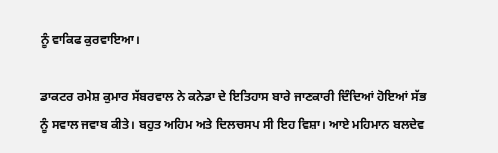ਨੂੰ ਵਾਕਿਫ ਕੁਰਵਾਇਆ।

ਡਾਕਟਰ ਰਮੇਸ਼ ਕੁਮਾਰ ਸੱਬਰਵਾਲ ਨੇ ਕਨੇਡਾ ਦੇ ਇਤਿਹਾਸ ਬਾਰੇ ਜਾਣਕਾਰੀ ਦਿੰਦਿਆਂ ਹੋਇਆਂ ਸੱਭ ਨੂੰ ਸਵਾਲ ਜਵਾਬ ਕੀਤੇ। ਬਹੁਤ ਅਹਿਮ ਅਤੇ ਦਿਲਚਸਪ ਸੀ ਇਹ ਵਿਸ਼ਾ। ਆਏ ਮਹਿਮਾਨ ਬਲਦੇਵ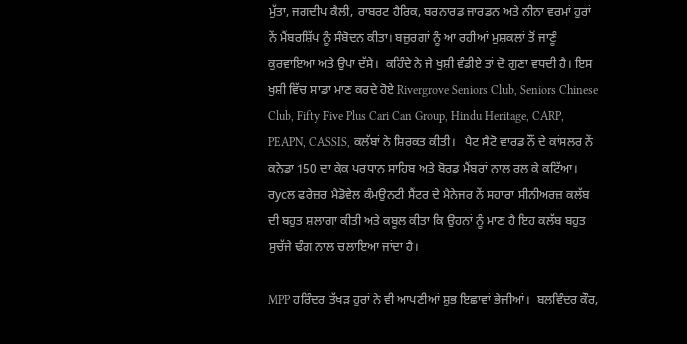ਮੁੱਤਾ, ਜਗਦੀਪ ਕੈਲੀ, ਰਾਬਰਟ ਹੈਰਿਕ, ਬਰਨਾਰਡ ਜਾਰਡਨ ਅਤੇ ਨੀਨਾ ਵਰਮਾਂ ਹੁਰਾਂ ਨੇਂ ਮੈਂਬਰਸ਼ਿੱਪ ਨੂੰ ਸੰਬੋਦਨ ਕੀਤਾ। ਬਜ਼ੁਰਗਾਂ ਨੂੰ ਆ ਰਹੀਆਂ ਮੁਸ਼ਕਲਾਂ ਤੋਂ ਜਾਣੂੰ ਕੁਰਵਾਇਆ ਅਤੇ ਉਪਾ ਦੱਸੇ।  ਕਹਿੰਦੇ ਨੇ ਜੇ ਖੁਸ਼ੀ ਵੰਡੀਏ ਤਾਂ ਦੋ ਗੁਣਾ ਵਧਦੀ ਹੈ। ਇਸ ਖੁਸ਼ੀ ਵਿੱਚ ਸਾਡਾ ਮਾਣ ਕਰਦੇ ਹੋਏ Rivergrove Seniors Club, Seniors Chinese Club, Fifty Five Plus Cari Can Group, Hindu Heritage, CARP, PEAPN, CASSIS, ਕਲੱਬਾਂ ਨੇ ਸ਼ਿਰਕਤ ਕੀਤੀ।   ਪੈਟ ਸੈਟੋ ਵਾਰਡ ਨੌਂ ਦੇ ਕਾਂਸਲਰ ਨੇਂ ਕਨੇਡਾ 150 ਦਾ ਕੇਕ ਪਰਧਾਨ ਸਾਹਿਬ ਅਤੇ ਬੋਰਡ ਮੈਂਬਰਾਂ ਨਾਲ ਰਲ ਕੇ ਕਟਿੱਆ। ਰycਲ ਫਰੇਜ਼ਰ ਮੈਡੋਵੇਲ ਕੰਮਉਨਟੀ ਸੈਂਟਰ ਦੇ ਮੈਨੇਜਰ ਨੇਂ ਸਹਾਰਾ ਸੀਨੀਅਰਜ਼ ਕਲੱਬ ਦੀ ਬਹੁਤ ਸ਼ਲਾਗਾ ਕੀਤੀ ਅਤੇ ਕਬੂਲ ਕੀਤਾ ਕਿ ਉਹਨਾਂ ਨੂੰ ਮਾਣ ਹੈ ਇਹ ਕਲੱਬ ਬਹੁਤ ਸੁਚੱਜੇ ਢੰਗ ਨਾਲ ਚਲਾਇਆ ਜਾਂਦਾ ਹੈ।

MPP ਹਰਿੰਦਰ ਤੱਖੜ ਹੁਰਾਂ ਨੇ ਵੀ ਆਪਣੀਆਂ ਸ਼ੁਭ ਇਛਾਵਾਂ ਭੇਜੀਆਂ।  ਬਲਵਿੰਦਰ ਕੌਰ,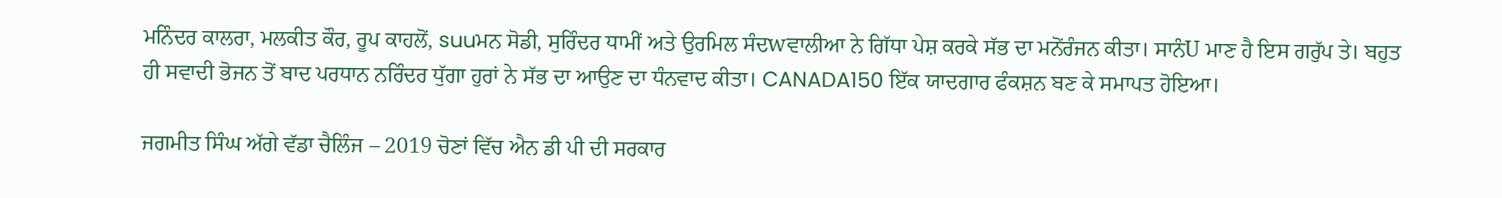ਮਨਿੰਦਰ ਕਾਲਰਾ, ਮਲਕੀਤ ਕੌਰ, ਰੂਪ ਕਾਹਲੋਂ, suuਮਨ ਸੋਡੀ, ਸੁਰਿੰਦਰ ਧਾਮੀਂ ਅਤੇ ਉਰਮਿਲ ਸੰਦwਵਾਲੀਆ ਨੇ ਗਿੱਧਾ ਪੇਸ਼ ਕਰਕੇ ਸੱਭ ਦਾ ਮਨੋਂਰੰਜਨ ਕੀਤਾ। ਸਾਨੰU ਮਾਣ ਹੈ ਇਸ ਗਰੁੱਪ ਤੇ। ਬਹੁਤ ਹੀ ਸਵਾਦੀ ਭੋਜਨ ਤੋਂ ਬਾਦ ਪਰਧਾਨ ਨਰਿੰਦਰ ਧੁੱਗਾ ਹੁਰਾਂ ਨੇ ਸੱਭ ਦਾ ਆਉਣ ਦਾ ਧੰਨਵਾਦ ਕੀਤਾ। CANADA150 ਇੱਕ ਯਾਦਗਾਰ ਫੰਕਸ਼ਨ ਬਣ ਕੇ ਸਮਾਪਤ ਹੋਇਆ।

ਜਗਮੀਤ ਸਿੰਘ ਅੱਗੇ ਵੱਡਾ ਚੈਲਿੰਜ – 2019 ਚੋਣਾਂ ਵਿੱਚ ਐਨ ਡੀ ਪੀ ਦੀ ਸਰਕਾਰ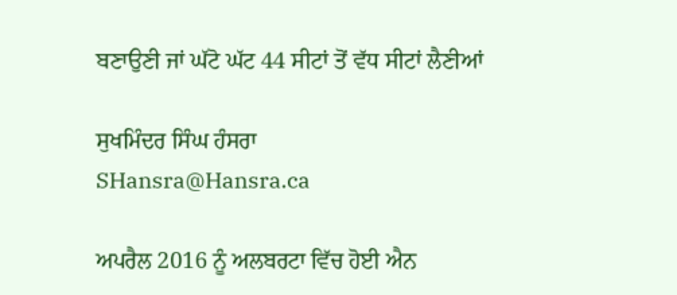ਬਣਾਉਣੀ ਜਾਂ ਘੱਟੋ ਘੱਟ 44 ਸੀਟਾਂ ਤੋਂ ਵੱਧ ਸੀਟਾਂ ਲੈਣੀਆਂ

ਸੁਖਮਿੰਦਰ ਸਿੰਘ ਹੰਸਰਾ
SHansra@Hansra.ca

ਅਪਰੈਲ 2016 ਨੂੰ ਅਲਬਰਟਾ ਵਿੱਚ ਹੋਈ ਐਨ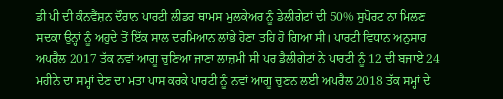ਡੀ ਪੀ ਦੀ ਕੰਨਵੈਂਸ਼ਨ ਦੌਰਾਨ ਪਾਰਟੀ ਲੀਡਰ ਥਾਮਸ ਮੁਲਕੇਅਰ ਨੂੰ ਡੇਲੀਗੇਟਾਂ ਦੀ 50% ਸੁਪੋਰਟ ਨਾ ਮਿਲਣ ਸਦਕਾ ਉਨ੍ਹਾਂ ਨੂੰ ਅਹੁਦੇ ਤੋਂ ਇੱਕ ਸਾਲ ਦਰਮਿਆਨ ਲਾਂਭੇ ਹੋਣਾ ਤਹਿ ਹੋ ਗਿਆ ਸੀ। ਪਾਰਟੀ ਵਿਧਾਨ ਅਨੁਸਾਰ ਅਪਰੈਲ 2017 ਤੱਕ ਨਵਾਂ ਆਗੂ ਚੁਣਿਆ ਜਾਣਾ ਲਾਜ਼ਮੀ ਸੀ ਪਰ ਡੈਲੀਗੇਟਾਂ ਨੇ ਪਾਰਟੀ ਨੂੰ 12 ਦੀ ਬਜਾਏ 24 ਮਹੀਨੇ ਦਾ ਸਮ੍ਹਾਂ ਦੇਣ ਦਾ ਮਤਾ ਪਾਸ ਕਰਕੇ ਪਾਰਟੀ ਨੂੰ ਨਵਾਂ ਆਗੂ ਚੁਣਨ ਲਈ ਅਪਰੈਲ 2018 ਤੱਕ ਸਮ੍ਹਾਂ ਦੇ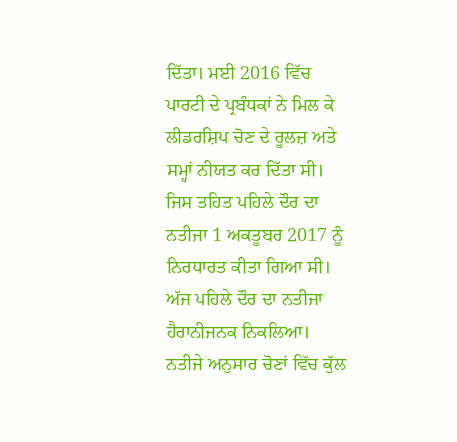ਦਿੱਤਾ। ਮਈ 2016 ਵਿੱਚ ਪਾਰਟੀ ਦੇ ਪ੍ਰਬੰਧਕਾਂ ਨੇ ਮਿਲ ਕੇ ਲੀਡਰਸ਼ਿਪ ਚੋਣ ਦੇ ਰੂਲਜ਼ ਅਤੇ ਸਮ੍ਹਾਂ ਨੀਯਤ ਕਰ ਦਿੱਤਾ ਸੀ। ਜਿਸ ਤਹਿਤ ਪਹਿਲੇ ਦੌਰ ਦਾ ਨਤੀਜਾ 1 ਅਕਤੂਬਰ 2017 ਨੂੰ ਨਿਰਧਾਰਤ ਕੀਤਾ ਗਿਆ ਸੀ।
ਅੱਜ ਪਹਿਲੇ ਦੌਰ ਦਾ ਨਤੀਜਾ ਹੈਰਾਨੀਜਨਕ ਨਿਕਲਿਆ। ਨਤੀਜੇ ਅਨੁਸਾਰ ਚੋਣਾਂ ਵਿੱਚ ਕੁੱਲ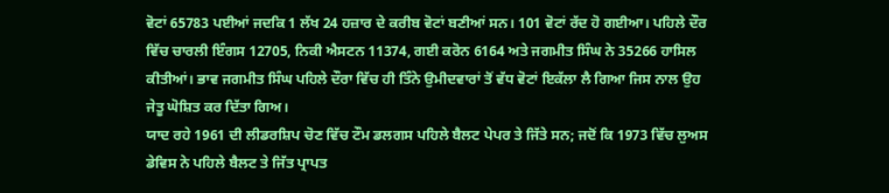ਵੋਟਾਂ 65783 ਪਈਆਂ ਜਦਕਿ 1 ਲੱਖ 24 ਹਜ਼ਾਰ ਦੇ ਕਰੀਬ ਵੋਟਾਂ ਬਣੀਆਂ ਸਨ। 101 ਵੋਟਾਂ ਰੱਦ ਹੋ ਗਈਆ। ਪਹਿਲੇ ਦੌਰ ਵਿੱਚ ਚਾਰਲੀ ਇੰਗਸ 12705, ਨਿਕੀ ਐਸਟਨ 11374, ਗਈ ਕਰੋਨ 6164 ਅਤੇ ਜਗਮੀਤ ਸਿੰਘ ਨੇ 35266 ਹਾਸਿਲ ਕੀਤੀਆਂ। ਭਾਵ ਜਗਮੀਤ ਸਿੰਘ ਪਹਿਲੇ ਦੌਰਾ ਵਿੱਚ ਹੀ ਤਿੰਨੇ ਉਮੀਦਵਾਰਾਂ ਤੋਂ ਵੱਧ ਵੋਟਾਂ ਇਕੱਲਾ ਲੈ ਗਿਆ ਜਿਸ ਨਾਲ ਉਹ ਜੇਤੂ ਘੋਸ਼ਿਤ ਕਰ ਦਿੱਤਾ ਗਿਅ।
ਯਾਦ ਰਹੇ 1961 ਦੀ ਲੀਡਰਸ਼ਿਪ ਚੋਣ ਵਿੱਚ ਟੌਮ ਡਲਗਸ ਪਹਿਲੇ ਬੈਲਟ ਪੇਪਰ ਤੇ ਜਿੱਤੇ ਸਨ; ਜਦੋਂ ਕਿ 1973 ਵਿੱਚ ਲੁਅਸ ਡੇਵਿਸ ਨੇ ਪਹਿਲੇ ਬੈਲਟ ਤੇ ਜਿੱਤ ਪ੍ਰਾਪਤ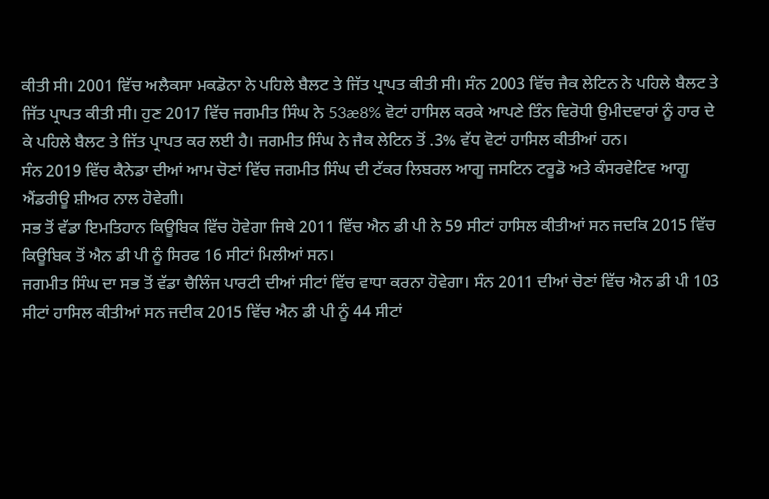ਕੀਤੀ ਸੀ। 2001 ਵਿੱਚ ਅਲੈਕਸਾ ਮਕਡੋਨਾ ਨੇ ਪਹਿਲੇ ਬੈਲਟ ਤੇ ਜਿੱਤ ਪ੍ਰਾਪਤ ਕੀਤੀ ਸੀ। ਸੰਨ 2003 ਵਿੱਚ ਜੈਕ ਲੇਟਿਨ ਨੇ ਪਹਿਲੇ ਬੈਲਟ ਤੇ ਜਿੱਤ ਪ੍ਰਾਪਤ ਕੀਤੀ ਸੀ। ਹੁਣ 2017 ਵਿੱਚ ਜਗਮੀਤ ਸਿੰਘ ਨੇ 53æ8% ਵੋਟਾਂ ਹਾਸਿਲ ਕਰਕੇ ਆਪਣੇ ਤਿੰਨ ਵਿਰੋਧੀ ਉਮੀਦਵਾਰਾਂ ਨੂੰ ਹਾਰ ਦੇ ਕੇ ਪਹਿਲੇ ਬੈਲਟ ਤੇ ਜਿੱਤ ਪ੍ਰਾਪਤ ਕਰ ਲਈ ਹੈ। ਜਗਮੀਤ ਸਿੰਘ ਨੇ ਜੈਕ ਲੇਟਿਨ ਤੋਂ .3% ਵੱਧ ਵੋਟਾਂ ਹਾਸਿਲ ਕੀਤੀਆਂ ਹਨ।
ਸੰਨ 2019 ਵਿੱਚ ਕੈਨੇਡਾ ਦੀਆਂ ਆਮ ਚੋਣਾਂ ਵਿੱਚ ਜਗਮੀਤ ਸਿੰਘ ਦੀ ਟੱਕਰ ਲਿਬਰਲ ਆਗੂ ਜਸਟਿਨ ਟਰੂਡੋ ਅਤੇ ਕੰਸਰਵੇਟਿਵ ਆਗੂ ਐਂਡਰੀਊ ਸ਼ੀਅਰ ਨਾਲ ਹੋਵੇਗੀ।
ਸਭ ਤੋਂ ਵੱਡਾ ਇਮਤਿਹਾਨ ਕਿਊਬਿਕ ਵਿੱਚ ਹੋਵੇਗਾ ਜਿਥੇ 2011 ਵਿੱਚ ਐਨ ਡੀ ਪੀ ਨੇ 59 ਸੀਟਾਂ ਹਾਸਿਲ ਕੀਤੀਆਂ ਸਨ ਜਦਕਿ 2015 ਵਿੱਚ ਕਿਊਬਿਕ ਤੋਂ ਐਨ ਡੀ ਪੀ ਨੂੰ ਸਿਰਫ 16 ਸੀਟਾਂ ਮਿਲੀਆਂ ਸਨ।
ਜਗਮੀਤ ਸਿੰਘ ਦਾ ਸਭ ਤੋਂ ਵੱਡਾ ਚੈਲਿੰਜ ਪਾਰਟੀ ਦੀਆਂ ਸੀਟਾਂ ਵਿੱਚ ਵਾਧਾ ਕਰਨਾ ਹੋਵੇਗਾ। ਸੰਨ 2011 ਦੀਆਂ ਚੋਣਾਂ ਵਿੱਚ ਐਨ ਡੀ ਪੀ 103 ਸੀਟਾਂ ਹਾਸਿਲ ਕੀਤੀਆਂ ਸਨ ਜਦੀਕ 2015 ਵਿੱਚ ਐਨ ਡੀ ਪੀ ਨੂੰ 44 ਸੀਟਾਂ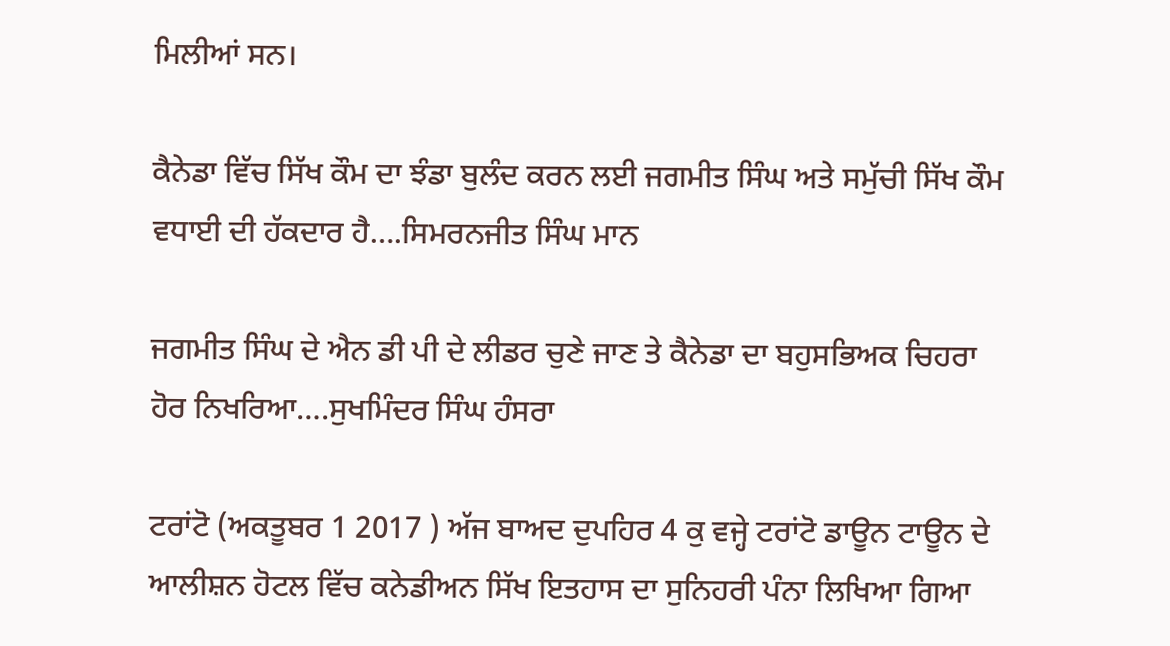ਮਿਲੀਆਂ ਸਨ।

ਕੈਨੇਡਾ ਵਿੱਚ ਸਿੱਖ ਕੌਮ ਦਾ ਝੰਡਾ ਬੁਲੰਦ ਕਰਨ ਲਈ ਜਗਮੀਤ ਸਿੰਘ ਅਤੇ ਸਮੁੱਚੀ ਸਿੱਖ ਕੌਮ ਵਧਾਈ ਦੀ ਹੱਕਦਾਰ ਹੈ….ਸਿਮਰਨਜੀਤ ਸਿੰਘ ਮਾਨ

ਜਗਮੀਤ ਸਿੰਘ ਦੇ ਐਨ ਡੀ ਪੀ ਦੇ ਲੀਡਰ ਚੁਣੇ ਜਾਣ ਤੇ ਕੈਨੇਡਾ ਦਾ ਬਹੁਸਭਿਅਕ ਚਿਹਰਾ ਹੋਰ ਨਿਖਰਿਆ….ਸੁਖਮਿੰਦਰ ਸਿੰਘ ਹੰਸਰਾ

ਟਰਾਂਟੋ (ਅਕਤੂਬਰ 1 2017 ) ਅੱਜ ਬਾਅਦ ਦੁਪਹਿਰ 4 ਕੁ ਵਜ੍ਹੇ ਟਰਾਂਟੋ ਡਾਊਨ ਟਾਊਨ ਦੇ ਆਲੀਸ਼ਨ ਹੋਟਲ ਵਿੱਚ ਕਨੇਡੀਅਨ ਸਿੱਖ ਇਤਹਾਸ ਦਾ ਸੁਨਿਹਰੀ ਪੰਨਾ ਲਿਖਿਆ ਗਿਆ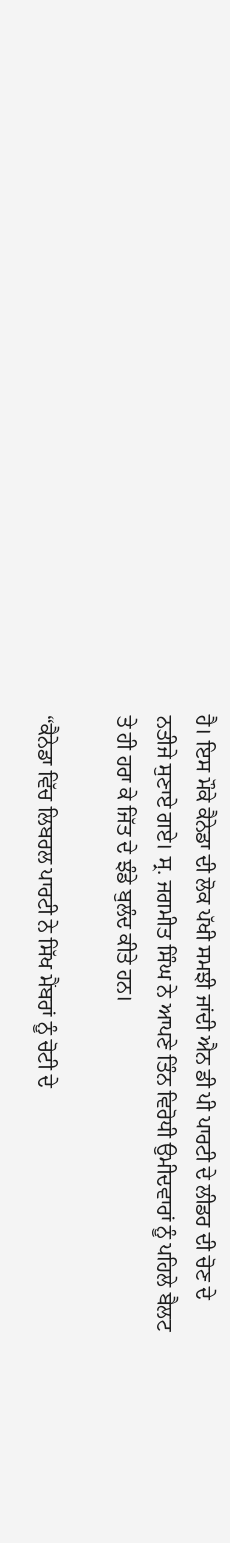ਹੈ। ਇਸ ਮੌਕੇ ਕੈਨੇਡਾ ਦੀ ਲੋਕ ਪੱਖੀ ਸਮਝੀ ਜਾਂਦੀ ਐਨ ਡੀ ਪੀ ਪਾਰਟੀ ਦੇ ਲੀਡਰ ਦੀ ਚੋਣ ਦੇ ਨਤੀਜੇ ਸੁਣਾਏ ਗਏ। ਸ੍ਰ. ਜਗਮੀਤ ਸਿੰਘ ਨੇ ਆਪਣੇ ਤਿੰਨ ਵਿਰੋਧੀ ਉਮੀਦਵਾਰਾਂ ਨੂੰ ਪਹਿਲੇ ਬੈਲਟ ਤੇ ਹੀ ਹਰਾ ਕੇ ਜਿੱਤ ਦੇ ਝੰਡੇ ਬੁਲੰਦ ਕੀਤੇ ਹਨ।

“ਕੈਨੇਡਾ ਵਿੱਚ ਲਿਬਰਲ ਪਾਰਟੀ ਨੇ ਸਿੱਖ ਮੈਂਬਰਾਂ ਨੂੰ ਚੋਟੀ ਦੇ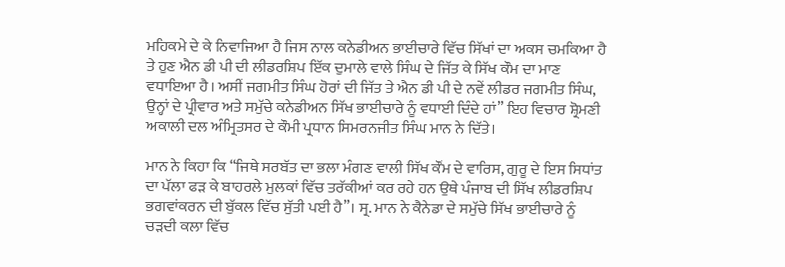ਮਹਿਕਮੇ ਦੇ ਕੇ ਨਿਵਾਜਿਆ ਹੈ ਜਿਸ ਨਾਲ ਕਨੇਡੀਅਨ ਭਾਈਚਾਰੇ ਵਿੱਚ ਸਿੱਖਾਂ ਦਾ ਅਕਸ ਚਮਕਿਆ ਹੈ ਤੇ ਹੁਣ ਐਨ ਡੀ ਪੀ ਦੀ ਲੀਡਰਸ਼ਿਪ ਇੱਕ ਦੁਮਾਲੇ ਵਾਲੇ ਸਿੰਘ ਦੇ ਜਿੱਤ ਕੇ ਸਿੱਖ ਕੌਮ ਦਾ ਮਾਣ ਵਧਾਇਆ ਹੈ। ਅਸੀਂ ਜਗਮੀਤ ਸਿੰਘ ਹੋਰਾਂ ਦੀ ਜਿੱਤ ਤੇ ਐਨ ਡੀ ਪੀ ਦੇ ਨਵੇਂ ਲੀਡਰ ਜਗਮੀਤ ਸਿੰਘ, ਉਨ੍ਹਾਂ ਦੇ ਪ੍ਰੀਵਾਰ ਅਤੇ ਸਮੁੱਚੇ ਕਨੇਡੀਅਨ ਸਿੱਖ ਭਾਈਚਾਰੇ ਨੂੰ ਵਧਾਈ ਦਿੰਦੇ ਹਾਂ” ਇਹ ਵਿਚਾਰ ਸ਼੍ਰੋਮਣੀ ਅਕਾਲੀ ਦਲ ਅੰਮ੍ਰਿਤਸਰ ਦੇ ਕੌਮੀ ਪ੍ਰਧਾਨ ਸਿਮਰਨਜੀਤ ਸਿੰਘ ਮਾਨ ਨੇ ਦਿੱਤੇ।

ਮਾਨ ਨੇ ਕਿਹਾ ਕਿ “ਜਿਥੇ ਸਰਬੱਤ ਦਾ ਭਲਾ ਮੰਗਣ ਵਾਲੀ ਸਿੱਖ ਕੌਂਮ ਦੇ ਵਾਰਿਸ, ਗੁਰੂ ਦੇ ਇਸ ਸਿਧਾਂਤ ਦਾ ਪੱਲਾ ਫੜ ਕੇ ਬਾਹਰਲੇ ਮੁਲਕਾਂ ਵਿੱਚ ਤਰੱਕੀਆਂ ਕਰ ਰਹੇ ਹਨ ਉਥੇ ਪੰਜਾਬ ਦੀ ਸਿੱਖ ਲੀਡਰਸ਼ਿਪ ਭਗਵਾਂਕਰਨ ਦੀ ਬੁੱਕਲ ਵਿੱਚ ਸੁੱਤੀ ਪਈ ਹੈ”। ਸ੍ਰ. ਮਾਨ ਨੇ ਕੈਨੇਡਾ ਦੇ ਸਮੁੱਚੇ ਸਿੱਖ ਭਾਈਚਾਰੇ ਨੂੰ ਚੜਦੀ ਕਲਾ ਵਿੱਚ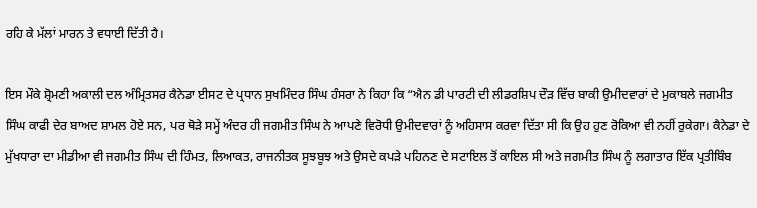ਰਹਿ ਕੇ ਮੱਲਾਂ ਮਾਰਨ ਤੇ ਵਧਾਈ ਦਿੱਤੀ ਹੈ।

ਇਸ ਮੌਕੇ ਸ਼੍ਰੋਮਣੀ ਅਕਾਲੀ ਦਲ ਅੰਮ੍ਰਿਤਸਰ ਕੈਨੇਡਾ ਈਸਟ ਦੇ ਪ੍ਰਧਾਨ ਸੁਖਮਿੰਦਰ ਸਿੰਘ ਹੰਸਰਾ ਨੇ ਕਿਹਾ ਕਿ “ਐਨ ਡੀ ਪਾਰਟੀ ਦੀ ਲੀਡਰਸ਼ਿਪ ਦੌੜ ਵਿੱਚ ਬਾਕੀ ਉਮੀਦਵਾਰਾਂ ਦੇ ਮੁਕਾਬਲੇ ਜਗਮੀਤ ਸਿੰਘ ਕਾਫੀ ਦੇਰ ਬਾਅਦ ਸ਼ਾਮਲ ਹੋਏ ਸਨ, ਪਰ ਥੋੜੇ ਸਮ੍ਹੇਂ ਅੰਦਰ ਹੀ ਜਗਮੀਤ ਸਿੰਘ ਨੇ ਆਪਣੇ ਵਿਰੋਧੀ ਉਮੀਦਵਾਰਾਂ ਨੂੰ ਅਹਿਸਾਸ ਕਰਵਾ ਦਿੱਤਾ ਸੀ ਕਿ ਉਹ ਹੁਣ ਰੋਕਿਆ ਵੀ ਨਹੀਂ ਰੁਕੇਗਾ। ਕੈਨੇਡਾ ਦੇ ਮੁੱਖਧਾਰਾ ਦਾ ਮੀਡੀਆ ਵੀ ਜਗਮੀਤ ਸਿੰਘ ਦੀ ਹਿੰਮਤ, ਲਿਆਕਤ, ਰਾਜਨੀਤਕ ਸੂਝਬੂਝ ਅਤੇ ਉਸਦੇ ਕਪੜੇ ਪਹਿਨਣ ਦੇ ਸਟਾਇਲ ਤੋਂ ਕਾਇਲ ਸੀ ਅਤੇ ਜਗਮੀਤ ਸਿੰਘ ਨੂੰ ਲਗਾਤਾਰ ਇੱਕ ਪ੍ਰਤੀਬਿੰਬ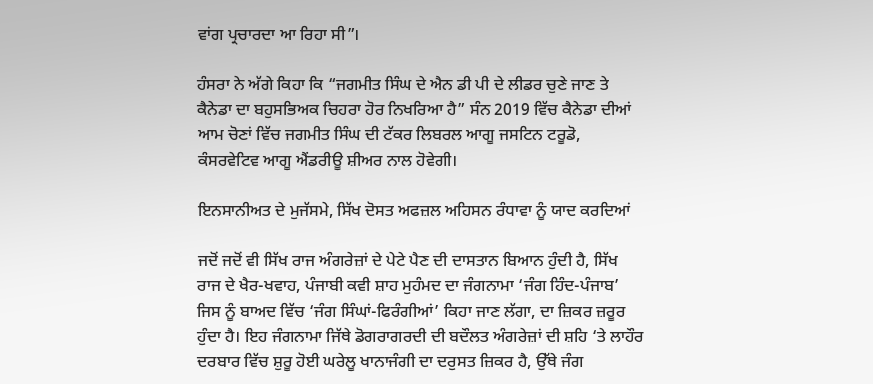ਵਾਂਗ ਪ੍ਰਚਾਰਦਾ ਆ ਰਿਹਾ ਸੀ”।

ਹੰਸਰਾ ਨੇ ਅੱਗੇ ਕਿਹਾ ਕਿ “ਜਗਮੀਤ ਸਿੰਘ ਦੇ ਐਨ ਡੀ ਪੀ ਦੇ ਲੀਡਰ ਚੁਣੇ ਜਾਣ ਤੇ ਕੈਨੇਡਾ ਦਾ ਬਹੁਸਭਿਅਕ ਚਿਹਰਾ ਹੋਰ ਨਿਖਰਿਆ ਹੈ” ਸੰਨ 2019 ਵਿੱਚ ਕੈਨੇਡਾ ਦੀਆਂ ਆਮ ਚੋਣਾਂ ਵਿੱਚ ਜਗਮੀਤ ਸਿੰਘ ਦੀ ਟੱਕਰ ਲਿਬਰਲ ਆਗੂ ਜਸਟਿਨ ਟਰੂਡੋ, ਕੰਸਰਵੇਟਿਵ ਆਗੂ ਐਂਡਰੀਊ ਸ਼ੀਅਰ ਨਾਲ ਹੋਵੇਗੀ।

ਇਨਸਾਨੀਅਤ ਦੇ ਮੁਜੱਸਮੇ, ਸਿੱਖ ਦੋਸਤ ਅਫਜ਼ਲ ਅਹਿਸਨ ਰੰਧਾਵਾ ਨੂੰ ਯਾਦ ਕਰਦਿਆਂ

ਜਦੋਂ ਜਦੋਂ ਵੀ ਸਿੱਖ ਰਾਜ ਅੰਗਰੇਜ਼ਾਂ ਦੇ ਪੇਟੇ ਪੈਣ ਦੀ ਦਾਸਤਾਨ ਬਿਆਨ ਹੁੰਦੀ ਹੈ, ਸਿੱਖ ਰਾਜ ਦੇ ਖੈਰ-ਖਵਾਹ, ਪੰਜਾਬੀ ਕਵੀ ਸ਼ਾਹ ਮੁਹੰਮਦ ਦਾ ਜੰਗਨਾਮਾ ‘ਜੰਗ ਹਿੰਦ-ਪੰਜਾਬ’ ਜਿਸ ਨੂੰ ਬਾਅਦ ਵਿੱਚ ‘ਜੰਗ ਸਿੰਘਾਂ-ਫਿਰੰਗੀਆਂ’ ਕਿਹਾ ਜਾਣ ਲੱਗਾ, ਦਾ ਜ਼ਿਕਰ ਜ਼ਰੂਰ ਹੁੰਦਾ ਹੈ। ਇਹ ਜੰਗਨਾਮਾ ਜਿੱਥੇ ਡੋਗਰਾਗਰਦੀ ਦੀ ਬਦੌਲਤ ਅੰਗਰੇਜ਼ਾਂ ਦੀ ਸ਼ਹਿ ‘ਤੇ ਲਾਹੌਰ ਦਰਬਾਰ ਵਿੱਚ ਸ਼ੁਰੂ ਹੋਈ ਘਰੇਲੂ ਖਾਨਾਜੰਗੀ ਦਾ ਦਰੁਸਤ ਜ਼ਿਕਰ ਹੈ, ਉੱਥੇ ਜੰਗ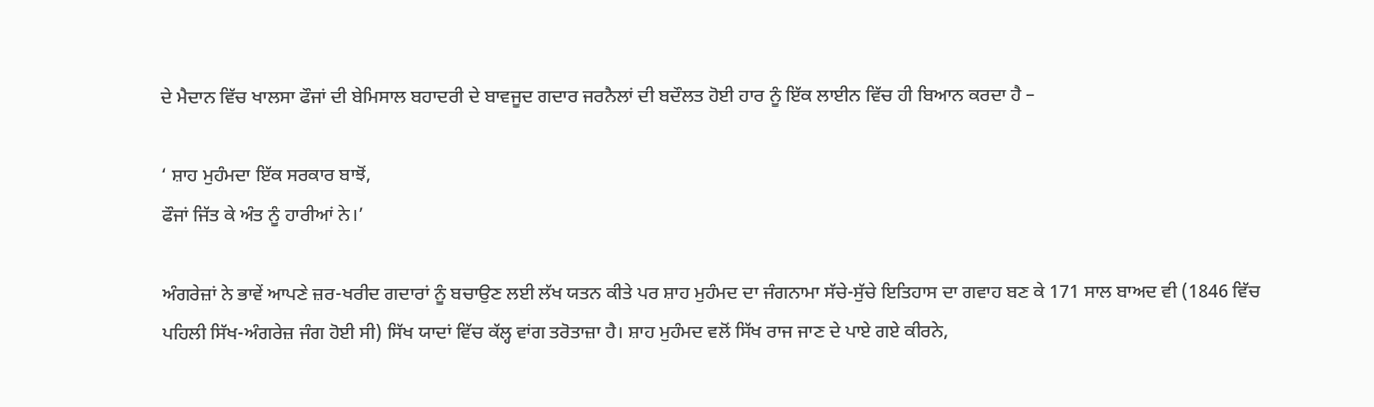ਦੇ ਮੈਦਾਨ ਵਿੱਚ ਖਾਲਸਾ ਫੌਜਾਂ ਦੀ ਬੇਮਿਸਾਲ ਬਹਾਦਰੀ ਦੇ ਬਾਵਜੂਦ ਗਦਾਰ ਜਰਨੈਲਾਂ ਦੀ ਬਦੌਲਤ ਹੋਈ ਹਾਰ ਨੂੰ ਇੱਕ ਲਾਈਨ ਵਿੱਚ ਹੀ ਬਿਆਨ ਕਰਦਾ ਹੈ –

‘ ਸ਼ਾਹ ਮੁਹੰਮਦਾ ਇੱਕ ਸਰਕਾਰ ਬਾਝੋਂ,
ਫੌਜਾਂ ਜਿੱਤ ਕੇ ਅੰਤ ਨੂੰ ਹਾਰੀਆਂ ਨੇ।’

ਅੰਗਰੇਜ਼ਾਂ ਨੇ ਭਾਵੇਂ ਆਪਣੇ ਜ਼ਰ-ਖਰੀਦ ਗਦਾਰਾਂ ਨੂੰ ਬਚਾਉਣ ਲਈ ਲੱਖ ਯਤਨ ਕੀਤੇ ਪਰ ਸ਼ਾਹ ਮੁਹੰਮਦ ਦਾ ਜੰਗਨਾਮਾ ਸੱਚੇ-ਸੁੱਚੇ ਇਤਿਹਾਸ ਦਾ ਗਵਾਹ ਬਣ ਕੇ 171 ਸਾਲ ਬਾਅਦ ਵੀ (1846 ਵਿੱਚ ਪਹਿਲੀ ਸਿੱਖ-ਅੰਗਰੇਜ਼ ਜੰਗ ਹੋਈ ਸੀ) ਸਿੱਖ ਯਾਦਾਂ ਵਿੱਚ ਕੱਲ੍ਹ ਵਾਂਗ ਤਰੋਤਾਜ਼ਾ ਹੈ। ਸ਼ਾਹ ਮੁਹੰਮਦ ਵਲੋਂ ਸਿੱਖ ਰਾਜ ਜਾਣ ਦੇ ਪਾਏ ਗਏ ਕੀਰਨੇ,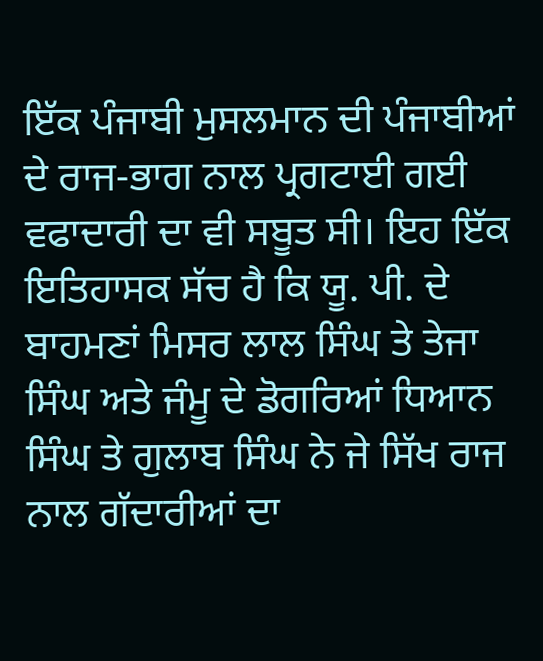ਇੱਕ ਪੰਜਾਬੀ ਮੁਸਲਮਾਨ ਦੀ ਪੰਜਾਬੀਆਂ ਦੇ ਰਾਜ-ਭਾਗ ਨਾਲ ਪ੍ਰਗਟਾਈ ਗਈ ਵਫਾਦਾਰੀ ਦਾ ਵੀ ਸਬੂਤ ਸੀ। ਇਹ ਇੱਕ ਇਤਿਹਾਸਕ ਸੱਚ ਹੈ ਕਿ ਯੂ. ਪੀ. ਦੇ ਬਾਹਮਣਾਂ ਮਿਸਰ ਲਾਲ ਸਿੰਘ ਤੇ ਤੇਜਾ ਸਿੰਘ ਅਤੇ ਜੰਮੂ ਦੇ ਡੋਗਰਿਆਂ ਧਿਆਨ ਸਿੰਘ ਤੇ ਗੁਲਾਬ ਸਿੰਘ ਨੇ ਜੇ ਸਿੱਖ ਰਾਜ ਨਾਲ ਗੱਦਾਰੀਆਂ ਦਾ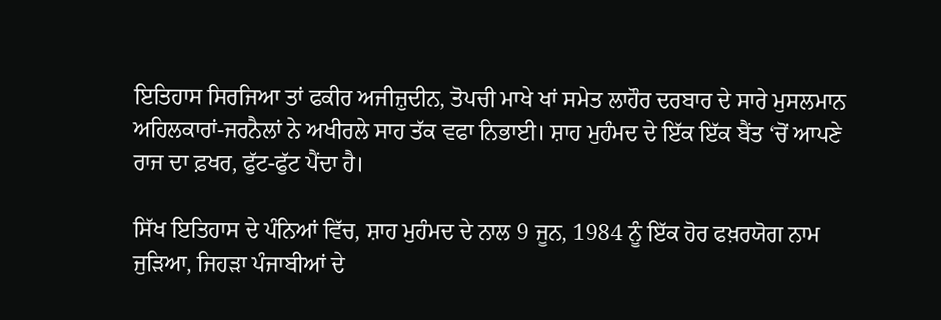ਇਤਿਹਾਸ ਸਿਰਜਿਆ ਤਾਂ ਫਕੀਰ ਅਜੀਜ਼ੁਦੀਨ, ਤੋਪਚੀ ਮਾਖੇ ਖਾਂ ਸਮੇਤ ਲਾਹੌਰ ਦਰਬਾਰ ਦੇ ਸਾਰੇ ਮੁਸਲਮਾਨ ਅਹਿਲਕਾਰਾਂ-ਜਰਨੈਲਾਂ ਨੇ ਅਖੀਰਲੇ ਸਾਹ ਤੱਕ ਵਫਾ ਨਿਭਾਈ। ਸ਼ਾਹ ਮੁਹੰਮਦ ਦੇ ਇੱਕ ਇੱਕ ਬੈਂਤ ‘ਚੋਂ ਆਪਣੇ ਰਾਜ ਦਾ ਫ਼ਖਰ, ਫੁੱਟ-ਫੁੱਟ ਪੈਂਦਾ ਹੈ।

ਸਿੱਖ ਇਤਿਹਾਸ ਦੇ ਪੰਨਿਆਂ ਵਿੱਚ, ਸ਼ਾਹ ਮੁਹੰਮਦ ਦੇ ਨਾਲ 9 ਜੂਨ, 1984 ਨੂੰ ਇੱਕ ਹੋਰ ਫਖ਼ਰਯੋਗ ਨਾਮ ਜੁੜਿਆ, ਜਿਹੜਾ ਪੰਜਾਬੀਆਂ ਦੇ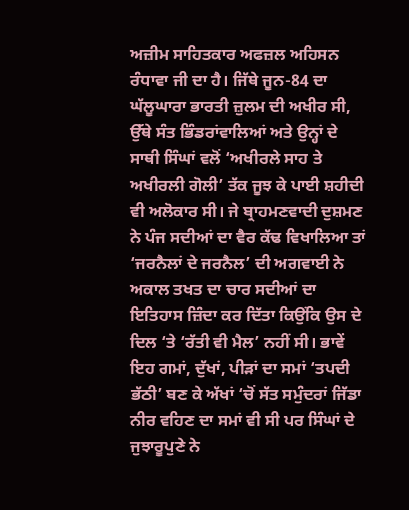ਅਜ਼ੀਮ ਸਾਹਿਤਕਾਰ ਅਫਜ਼ਲ ਅਹਿਸਨ ਰੰਧਾਵਾ ਜੀ ਦਾ ਹੈ। ਜਿੱਥੇ ਜੂਨ-84 ਦਾ ਘੱਲੂਘਾਰਾ ਭਾਰਤੀ ਜ਼ੁਲਮ ਦੀ ਅਖੀਰ ਸੀ, ਉੱਥੇ ਸੰਤ ਭਿੰਡਰਾਂਵਾਲਿਆਂ ਅਤੇ ਉਨ੍ਹਾਂ ਦੇ ਸਾਥੀ ਸਿੰਘਾਂ ਵਲੋਂ ‘ਅਖੀਰਲੇ ਸਾਹ ਤੇ ਅਖੀਰਲੀ ਗੋਲੀ’ ਤੱਕ ਜੂਝ ਕੇ ਪਾਈ ਸ਼ਹੀਦੀ ਵੀ ਅਲੋਕਾਰ ਸੀ। ਜੇ ਬ੍ਰਾਹਮਣਵਾਦੀ ਦੁਸ਼ਮਣ ਨੇ ਪੰਜ ਸਦੀਆਂ ਦਾ ਵੈਰ ਕੱਢ ਵਿਖਾਲਿਆ ਤਾਂ ‘ਜਰਨੈਲਾਂ ਦੇ ਜਰਨੈਲ’ ਦੀ ਅਗਵਾਈ ਨੇ ਅਕਾਲ ਤਖਤ ਦਾ ਚਾਰ ਸਦੀਆਂ ਦਾ ਇਤਿਹਾਸ ਜ਼ਿੰਦਾ ਕਰ ਦਿੱਤਾ ਕਿਉਂਕਿ ਉਸ ਦੇ ਦਿਲ ‘ਤੇ ‘ਰੱਤੀ ਵੀ ਮੈਲ’ ਨਹੀਂ ਸੀ। ਭਾਵੇਂ ਇਹ ਗਮਾਂ, ਦੁੱਖਾਂ, ਪੀੜਾਂ ਦਾ ਸਮਾਂ ‘ਤਪਦੀ ਭੱਠੀ’ ਬਣ ਕੇ ਅੱਖਾਂ ‘ਚੋਂ ਸੱਤ ਸਮੁੰਦਰਾਂ ਜਿੱਡਾ ਨੀਰ ਵਹਿਣ ਦਾ ਸਮਾਂ ਵੀ ਸੀ ਪਰ ਸਿੰਘਾਂ ਦੇ ਜੁਝਾਰੂਪੁਣੇ ਨੇ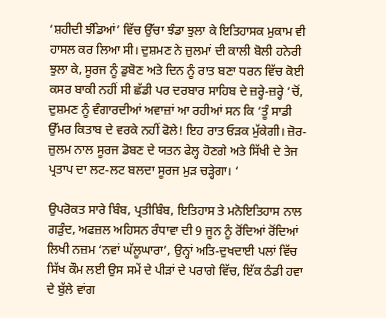‘ਸ਼ਹੀਦੀ ਝੰਡਿਆਂ’ ਵਿੱਚ ਉੱਚਾ ਝੰਡਾ ਝੁਲਾ ਕੇ ਇਤਿਹਾਸਕ ਮੁਕਾਮ ਵੀ ਹਾਸਲ ਕਰ ਲਿਆ ਸੀ। ਦੁਸ਼ਮਣ ਨੇ ਜ਼ੁਲਮਾਂ ਦੀ ਕਾਲੀ ਬੋਲੀ ਹਨੇਰੀ ਝੁਲਾ ਕੇ, ਸੂਰਜ ਨੂੰ ਡੁਬੋਣ ਅਤੇ ਦਿਨ ਨੂੰ ਰਾਤ ਬਣਾ ਧਰਨ ਵਿੱਚ ਕੋਈ ਕਸਰ ਬਾਕੀ ਨਹੀਂ ਸੀ ਛੱਡੀ ਪਰ ਦਰਬਾਰ ਸਾਹਿਬ ਦੇ ਜ਼ਰ੍ਹੇ-ਜ਼ਰ੍ਹੇ ‘ਚੋਂ, ਦੁਸ਼ਮਣ ਨੂੰ ਵੰਗਾਰਦੀਆਂ ਅਵਾਜ਼ਾਂ ਆ ਰਹੀਆਂ ਸਨ ਕਿ ‘ਤੂੰ ਸਾਡੀ ਉੱਮਰ ਕਿਤਾਬ ਦੇ ਵਰਕੇ ਨਹੀਂ ਫੋਲੇ! ਇਹ ਰਾਤ ਓੜਕ ਮੁੱਕੇਗੀ। ਜ਼ੋਰ-ਜ਼ੁਲਮ ਨਾਲ ਸੂਰਜ ਡੋਬਣ ਦੇ ਯਤਨ ਫੇਲ੍ਹ ਹੋਣਗੇ ਅਤੇ ਸਿੱਖੀ ਦੇ ਤੇਜ ਪ੍ਰਤਾਪ ਦਾ ਲਟ-ਲਟ ਬਲਦਾ ਸੂਰਜ ਮੁੜ ਚੜ੍ਹੇਗਾ। ‘

ਉਪਰੋਕਤ ਸਾਰੇ ਬਿੰਬ, ਪ੍ਰਤੀਬਿੰਬ, ਇਤਿਹਾਸ ਤੇ ਮਨੋਇਤਿਹਾਸ ਨਾਲ ਗੜੁੰਦ, ਅਫਜ਼ਲ ਅਹਿਸਨ ਰੰਧਾਵਾ ਦੀ 9 ਜੂਨ ਨੂੰ ਰੋਂਦਿਆਂ ਰੋਂਦਿਆਂ ਲਿਖੀ ਨਜ਼ਮ ‘ਨਵਾਂ ਘੱਲੂਘਾਰਾ’, ਉਨ੍ਹਾਂ ਅਤਿ-ਦੁਖਦਾਈ ਪਲਾਂ ਵਿੱਚ ਸਿੱਖ ਕੌਮ ਲਈ ਉਸ ਸਮੇਂ ਦੇ ਪੀੜਾਂ ਦੇ ਪਰਾਗੇ ਵਿੱਚ, ਇੱਕ ਠੰਡੀ ਹਵਾ ਦੇ ਬੁੱਲੇ ਵਾਂਗ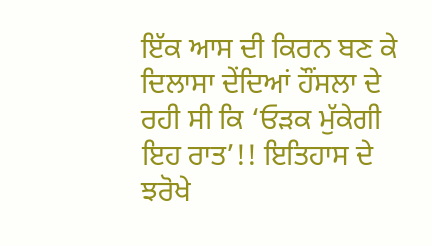ਇੱਕ ਆਸ ਦੀ ਕਿਰਨ ਬਣ ਕੇ ਦਿਲਾਸਾ ਦੇਂਦਿਆਂ ਹੌਂਸਲਾ ਦੇ ਰਹੀ ਸੀ ਕਿ ‘ਓੜਕ ਮੁੱਕੇਗੀ ਇਹ ਰਾਤ’!! ਇਤਿਹਾਸ ਦੇ ਝਰੋਖੇ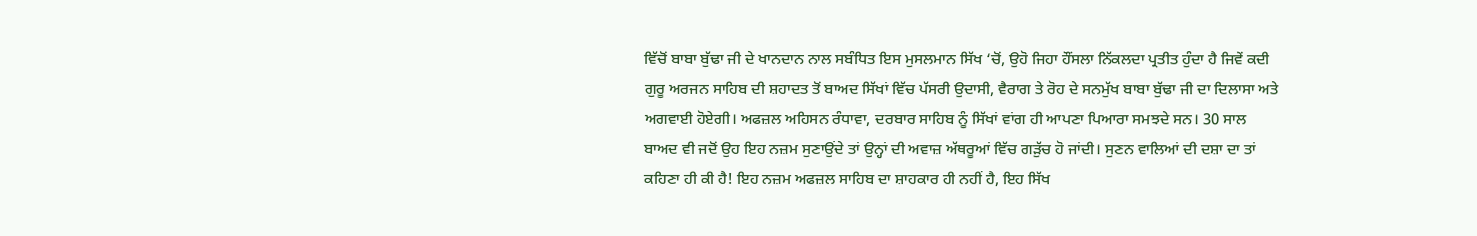ਵਿੱਚੋਂ ਬਾਬਾ ਬੁੱਢਾ ਜੀ ਦੇ ਖਾਨਦਾਨ ਨਾਲ ਸਬੰਧਿਤ ਇਸ ਮੁਸਲਮਾਨ ਸਿੱਖ ‘ਚੋਂ, ਉਹੋ ਜਿਹਾ ਹੌਂਸਲਾ ਨਿੱਕਲਦਾ ਪ੍ਰਤੀਤ ਹੁੰਦਾ ਹੈ ਜਿਵੇਂ ਕਦੀ ਗੁਰੂ ਅਰਜਨ ਸਾਹਿਬ ਦੀ ਸ਼ਹਾਦਤ ਤੋਂ ਬਾਅਦ ਸਿੱਖਾਂ ਵਿੱਚ ਪੱਸਰੀ ਉਦਾਸੀ, ਵੈਰਾਗ ਤੇ ਰੋਹ ਦੇ ਸਨਮੁੱਖ ਬਾਬਾ ਬੁੱਢਾ ਜੀ ਦਾ ਦਿਲਾਸਾ ਅਤੇ ਅਗਵਾਈ ਹੋਏਗੀ। ਅਫਜ਼ਲ ਅਹਿਸਨ ਰੰਧਾਵਾ, ਦਰਬਾਰ ਸਾਹਿਬ ਨੂੰ ਸਿੱਖਾਂ ਵਾਂਗ ਹੀ ਆਪਣਾ ਪਿਆਰਾ ਸਮਝਦੇ ਸਨ। 30 ਸਾਲ ਬਾਅਦ ਵੀ ਜਦੋਂ ਉਹ ਇਹ ਨਜ਼ਮ ਸੁਣਾਉਂਦੇ ਤਾਂ ਉਨ੍ਹਾਂ ਦੀ ਅਵਾਜ਼ ਅੱਥਰੂਆਂ ਵਿੱਚ ਗੜੁੱਚ ਹੋ ਜਾਂਦੀ। ਸੁਣਨ ਵਾਲਿਆਂ ਦੀ ਦਸ਼ਾ ਦਾ ਤਾਂ ਕਹਿਣਾ ਹੀ ਕੀ ਹੈ! ਇਹ ਨਜ਼ਮ ਅਫਜ਼ਲ ਸਾਹਿਬ ਦਾ ਸ਼ਾਹਕਾਰ ਹੀ ਨਹੀਂ ਹੈ, ਇਹ ਸਿੱਖ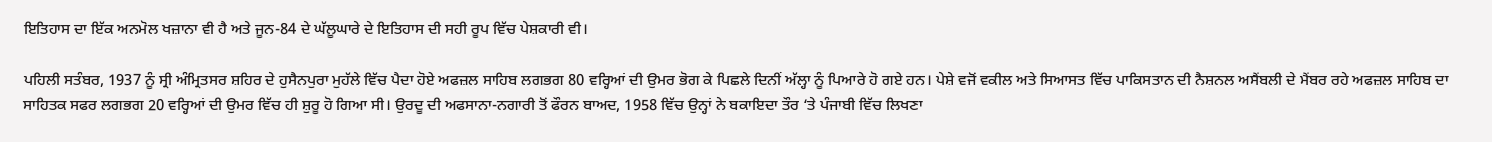ਇਤਿਹਾਸ ਦਾ ਇੱਕ ਅਨਮੋਲ ਖਜ਼ਾਨਾ ਵੀ ਹੈ ਅਤੇ ਜੂਨ-84 ਦੇ ਘੱਲੂਘਾਰੇ ਦੇ ਇਤਿਹਾਸ ਦੀ ਸਹੀ ਰੂਪ ਵਿੱਚ ਪੇਸ਼ਕਾਰੀ ਵੀ।

ਪਹਿਲੀ ਸਤੰਬਰ, 1937 ਨੂੰ ਸ੍ਰੀ ਅੰਮ੍ਰਿਤਸਰ ਸ਼ਹਿਰ ਦੇ ਹੁਸੈਨਪੁਰਾ ਮੁਹੱਲੇ ਵਿੱਚ ਪੈਦਾ ਹੋਏ ਅਫਜ਼ਲ ਸਾਹਿਬ ਲਗਭਗ 80 ਵਰ੍ਹਿਆਂ ਦੀ ਉਮਰ ਭੋਗ ਕੇ ਪਿਛਲੇ ਦਿਨੀਂ ਅੱਲ੍ਹਾ ਨੂੰ ਪਿਆਰੇ ਹੋ ਗਏ ਹਨ। ਪੇਸ਼ੇ ਵਜੋਂ ਵਕੀਲ ਅਤੇ ਸਿਆਸਤ ਵਿੱਚ ਪਾਕਿਸਤਾਨ ਦੀ ਨੈਸ਼ਨਲ ਅਸੈਂਬਲੀ ਦੇ ਮੈਂਬਰ ਰਹੇ ਅਫਜ਼ਲ ਸਾਹਿਬ ਦਾ ਸਾਹਿਤਕ ਸਫਰ ਲਗਭਗ 20 ਵਰ੍ਹਿਆਂ ਦੀ ਉਮਰ ਵਿੱਚ ਹੀ ਸ਼ੁਰੂ ਹੋ ਗਿਆ ਸੀ। ਉਰਦੂ ਦੀ ਅਫਸਾਨਾ-ਨਗਾਰੀ ਤੋਂ ਫੌਰਨ ਬਾਅਦ, 1958 ਵਿੱਚ ਉਨ੍ਹਾਂ ਨੇ ਬਕਾਇਦਾ ਤੌਰ ‘ਤੇ ਪੰਜਾਬੀ ਵਿੱਚ ਲਿਖਣਾ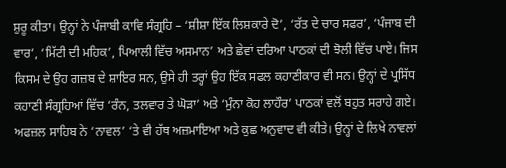ਸ਼ੁਰੂ ਕੀਤਾ। ਉਨ੍ਹਾਂ ਨੇ ਪੰਜਾਬੀ ਕਾਵਿ ਸੰਗ੍ਰਹਿ – ‘ਸ਼ੀਸ਼ਾ ਇੱਕ ਲਿਸ਼ਕਾਰੇ ਦੋ’, ‘ਰੱਤ ਦੇ ਚਾਰ ਸਫਰ’, ‘ਪੰਜਾਬ ਦੀ ਵਾਰ’, ‘ਮਿੱਟੀ ਦੀ ਮਹਿਕ’, ਪਿਆਲੀ ਵਿੱਚ ਅਸਮਾਨ’ ਅਤੇ ਛੇਵਾਂ ਦਰਿਆ ਪਾਠਕਾਂ ਦੀ ਝੋਲੀ ਵਿੱਚ ਪਾਏ। ਜਿਸ ਕਿਸਮ ਦੇ ਉਹ ਗਜ਼ਬ ਦੇ ਸ਼ਾਇਰ ਸਨ, ਉਸੇ ਹੀ ਤਰ੍ਹਾਂ ਉਹ ਇੱਕ ਸਫਲ ਕਹਾਣੀਕਾਰ ਵੀ ਸਨ। ਉਨ੍ਹਾਂ ਦੇ ਪ੍ਰਸਿੱਧ ਕਹਾਣੀ ਸੰਗ੍ਰਹਿਆਂ ਵਿੱਚ ‘ਰੰਨ, ਤਲਵਾਰ ਤੇ ਘੋੜਾ’ ਅਤੇ ‘ਮੁੰਨਾ ਕੋਹ ਲਾਹੌਰ’ ਪਾਠਕਾਂ ਵਲੋਂ ਬਹੁਤ ਸਰਾਹੇ ਗਏ। ਅਫਜ਼ਲ ਸਾਹਿਬ ਨੇ ‘ਨਾਵਲ’ ‘ਤੇ ਵੀ ਹੱਥ ਅਜ਼ਮਾਇਆ ਅਤੇ ਕੁਛ ਅਨੁਵਾਦ ਵੀ ਕੀਤੇ। ਉਨ੍ਹਾਂ ਦੇ ਲਿਖੇ ਨਾਵਲਾਂ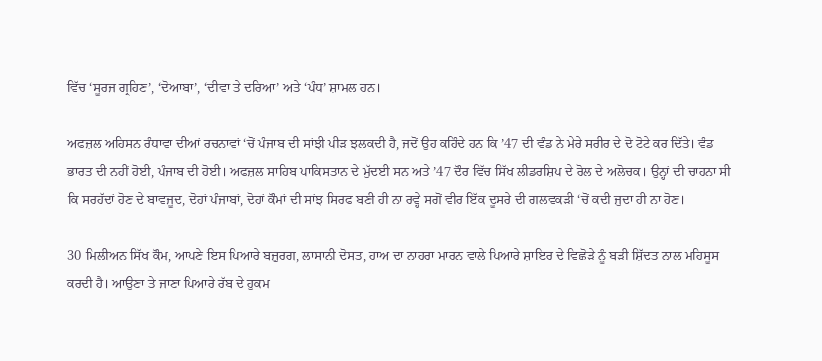ਵਿੱਚ ‘ਸੂਰਜ ਗ੍ਰਹਿਣ’, ‘ਦੋਆਬਾ’, ‘ਦੀਵਾ ਤੇ ਦਰਿਆ’ ਅਤੇ ‘ਪੰਧ’ ਸ਼ਾਮਲ ਹਨ।

ਅਫਜ਼ਲ ਅਹਿਸਨ ਰੰਧਾਵਾ ਦੀਆਂ ਰਚਨਾਵਾਂ ‘ਚੋਂ ਪੰਜਾਬ ਦੀ ਸਾਂਝੀ ਪੀੜ ਝਲਕਦੀ ਹੈ, ਜਦੋਂ ਉਹ ਕਹਿੰਦੇ ਹਨ ਕਿ ’47 ਦੀ ਵੰਡ ਨੇ ਮੇਰੇ ਸਰੀਰ ਦੇ ਦੋ ਟੋਟੇ ਕਰ ਦਿੱਤੇ। ਵੰਡ ਭਾਰਤ ਦੀ ਨਹੀਂ ਹੋਈ, ਪੰਜਾਬ ਦੀ ਹੋਈ। ਅਫਜ਼ਲ ਸਾਹਿਬ ਪਾਕਿਸਤਾਨ ਦੇ ਮੁੱਦਈ ਸਨ ਅਤੇ ’47 ਦੌਰ ਵਿੱਚ ਸਿੱਖ ਲੀਡਰਸ਼ਿਪ ਦੇ ਰੋਲ ਦੇ ਅਲੋਚਕ। ਉਨ੍ਹਾਂ ਦੀ ਚਾਹਨਾ ਸੀ ਕਿ ਸਰਹੱਦਾਂ ਹੋਣ ਦੇ ਬਾਵਜੂਦ, ਦੋਹਾਂ ਪੰਜਾਬਾਂ, ਦੋਹਾਂ ਕੌਮਾਂ ਦੀ ਸਾਂਝ ਸਿਰਫ ਬਣੀ ਹੀ ਨਾ ਰਵ੍ਹੇ ਸਗੋਂ ਵੀਰ ਇੱਕ ਦੂਸਰੇ ਦੀ ਗਲਵਕੜੀ ‘ਚੋਂ ਕਦੀ ਜੁਦਾ ਹੀ ਨਾ ਹੋਣ।

30 ਮਿਲੀਅਨ ਸਿੱਖ ਕੌਮ, ਆਪਣੇ ਇਸ ਪਿਆਰੇ ਬਜ਼ੁਰਗ, ਲਾਸਾਨੀ ਦੋਸਤ, ਹਾਅ ਦਾ ਨਾਹਰਾ ਮਾਰਨ ਵਾਲੇ ਪਿਆਰੇ ਸ਼ਾਇਰ ਦੇ ਵਿਛੋੜੇ ਨੂੰ ਬੜੀ ਸ਼ਿੱਦਤ ਨਾਲ ਮਹਿਸੂਸ ਕਰਦੀ ਹੈ। ਆਉਣਾ ਤੇ ਜਾਣਾ ਪਿਆਰੇ ਰੱਬ ਦੇ ਹੁਕਮ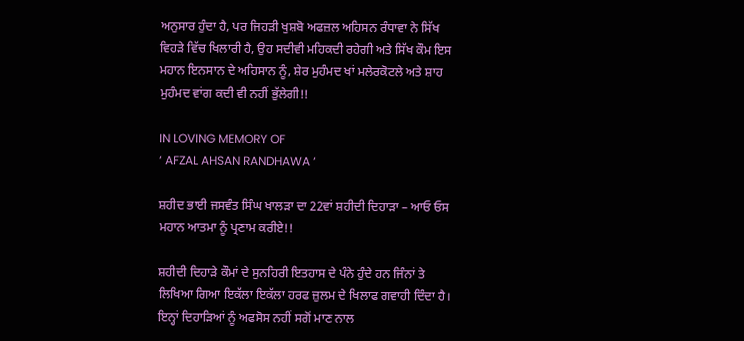ਅਨੁਸਾਰ ਹੁੰਦਾ ਹੈ, ਪਰ ਜਿਹੜੀ ਖੁਸ਼ਬੋ ਅਫਜ਼ਲ ਅਹਿਸਨ ਰੰਧਾਵਾ ਨੇ ਸਿੱਖ ਵਿਹੜੇ ਵਿੱਚ ਖਿਲਾਰੀ ਹੈ, ਉਹ ਸਦੀਵੀ ਮਹਿਕਦੀ ਰਹੇਗੀ ਅਤੇ ਸਿੱਖ ਕੌਮ ਇਸ ਮਹਾਨ ਇਨਸਾਨ ਦੇ ਅਹਿਸਾਨ ਨੂੰ, ਸ਼ੇਰ ਮੁਹੰਮਦ ਖਾਂ ਮਲੇਰਕੋਟਲੇ ਅਤੇ ਸ਼ਾਹ ਮੁਹੰਮਦ ਵਾਂਗ ਕਦੀ ਵੀ ਨਹੀਂ ਭੁੱਲੇਗੀ!!

IN LOVING MEMORY OF
‘ AFZAL AHSAN RANDHAWA ‘

ਸ਼ਹੀਦ ਭਾਈ ਜਸਵੰਤ ਸਿੰਘ ਖਾਲੜਾ ਦਾ 22ਵਾਂ ਸ਼ਹੀਦੀ ਦਿਹਾੜਾ – ਆਓ ਓਸ ਮਹਾਨ ਆਤਮਾ ਨੂੰ ਪ੍ਰਣਾਮ ਕਰੀਏ!!

ਸ਼ਹੀਦੀ ਦਿਹਾੜੇ ਕੌਮਾਂ ਦੇ ਸੁਨਹਿਰੀ ਇਤਹਾਸ ਦੇ ਪੰਨੇ ਹੁੰਦੇ ਹਨ ਜਿੰਨਾਂ ਤੇ ਲਿਖਿਆ ਗਿਆ ਇਕੱਲਾ ਇਕੱਲਾ ਹਰਫ ਜ਼ੁਲਮ ਦੇ ਖਿਲਾਫ ਗਵਾਹੀ ਦਿੰਦਾ ਹੈ। ਇਨ੍ਹਾਂ ਦਿਹਾੜਿਆਂ ਨੂੰ ਅਫਸੋਸ ਨਹੀਂ ਸਗੋਂ ਮਾਣ ਨਾਲ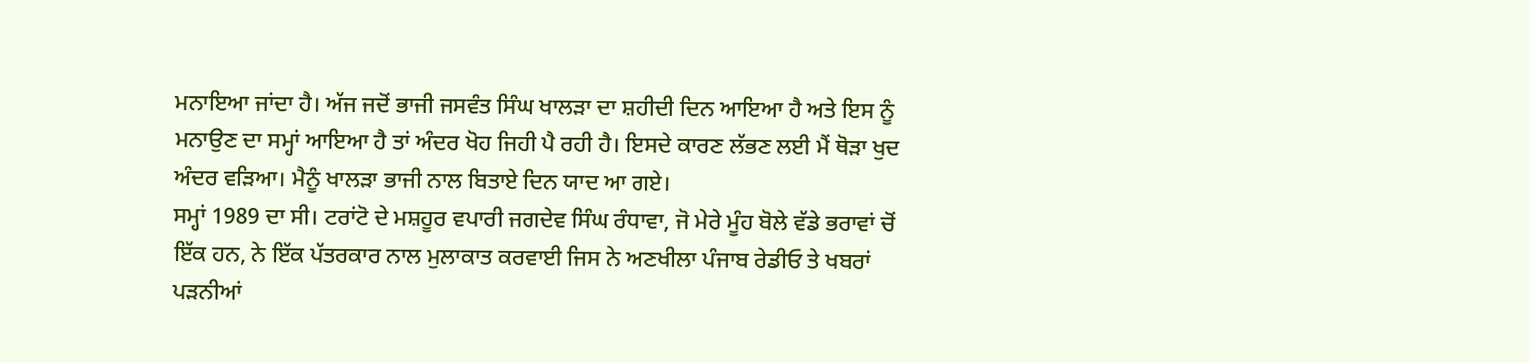ਮਨਾਇਆ ਜਾਂਦਾ ਹੈ। ਅੱਜ ਜਦੋਂ ਭਾਜੀ ਜਸਵੰਤ ਸਿੰਘ ਖਾਲੜਾ ਦਾ ਸ਼ਹੀਦੀ ਦਿਨ ਆਇਆ ਹੈ ਅਤੇ ਇਸ ਨੂੰ ਮਨਾਉਣ ਦਾ ਸਮ੍ਹਾਂ ਆਇਆ ਹੈ ਤਾਂ ਅੰਦਰ ਖੋਹ ਜਿਹੀ ਪੈ ਰਹੀ ਹੈ। ਇਸਦੇ ਕਾਰਣ ਲੱਭਣ ਲਈ ਮੈਂ ਥੋੜਾ ਖੁਦ ਅੰਦਰ ਵੜਿਆ। ਮੈਨੂੰ ਖਾਲੜਾ ਭਾਜੀ ਨਾਲ ਬਿਤਾਏ ਦਿਨ ਯਾਦ ਆ ਗਏ।
ਸਮ੍ਹਾਂ 1989 ਦਾ ਸੀ। ਟਰਾਂਟੋ ਦੇ ਮਸ਼ਹੂਰ ਵਪਾਰੀ ਜਗਦੇਵ ਸਿੰਘ ਰੰਧਾਵਾ, ਜੋ ਮੇਰੇ ਮੂੰਹ ਬੋਲੇ ਵੱਡੇ ਭਰਾਵਾਂ ਚੋਂ ਇੱਕ ਹਨ, ਨੇ ਇੱਕ ਪੱਤਰਕਾਰ ਨਾਲ ਮੁਲਾਕਾਤ ਕਰਵਾਈ ਜਿਸ ਨੇ ਅਣਖੀਲਾ ਪੰਜਾਬ ਰੇਡੀਓ ਤੇ ਖਬਰਾਂ ਪੜਨੀਆਂ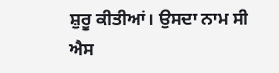ਸ਼ੁਰੂ ਕੀਤੀਆਂ। ਉਸਦਾ ਨਾਮ ਸੀ ਐਸ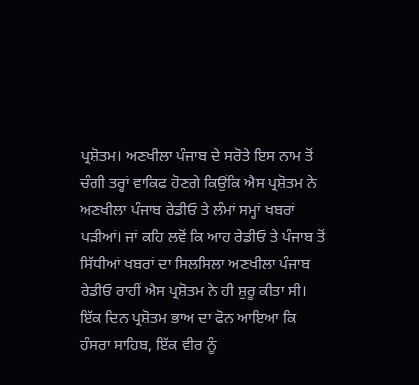ਪ੍ਰਸ਼ੋਤਮ। ਅਣਖੀਲਾ ਪੰਜਾਬ ਦੇ ਸਰੋਤੇ ਇਸ ਨਾਮ ਤੋਂ ਚੰਗੀ ਤਰ੍ਹਾਂ ਵਾਕਿਫ ਹੋਣਗੇ ਕਿਉਂਕਿ ਐਸ ਪ੍ਰਸ਼ੋਤਮ ਨੇ ਅਣਖੀਲਾ ਪੰਜਾਬ ਰੇਡੀਓ ਤੇ ਲੰਮਾਂ ਸਮ੍ਹਾਂ ਖਬਰਾਂ ਪੜੀਆਂ। ਜਾਂ ਕਹਿ ਲਵੋਂ ਕਿ ਆਹ ਰੇਡੀਓ ਤੇ ਪੰਜਾਬ ਤੋਂ ਸਿੱਧੀਆਂ ਖਬਰਾਂ ਦਾ ਸਿਲਸਿਲਾ ਅਣਖੀਲਾ ਪੰਜਾਬ ਰੇਡੀਓ ਰਾਹੀਂ ਐਸ ਪ੍ਰਸ਼ੋਤਮ ਨੇ ਹੀ ਸ਼ੁਰੂ ਕੀਤਾ ਸੀ।
ਇੱਕ ਦਿਨ ਪ੍ਰਸ਼ੋਤਮ ਭਾਅ ਦਾ ਫੋਨ ਆਇਆ ਕਿ ਹੰਸਰਾ ਸਾਹਿਬ, ਇੱਕ ਵੀਰ ਨੂੰ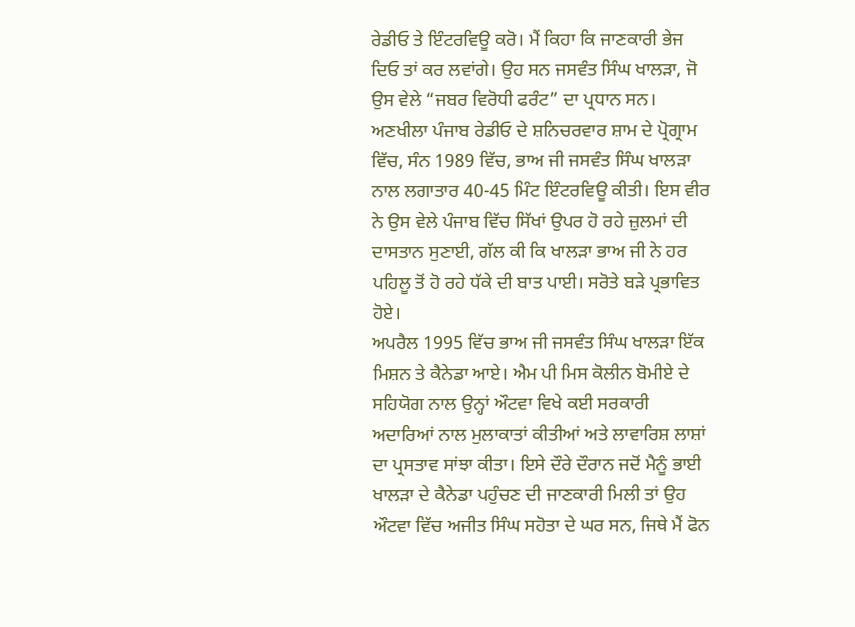ਰੇਡੀਓ ਤੇ ਇੰਟਰਵਿਊ ਕਰੋ। ਮੈਂ ਕਿਹਾ ਕਿ ਜਾਣਕਾਰੀ ਭੇਜ ਦਿਓ ਤਾਂ ਕਰ ਲਵਾਂਗੇ। ਉਹ ਸਨ ਜਸਵੰਤ ਸਿੰਘ ਖਾਲੜਾ, ਜੋ ਉਸ ਵੇਲੇ “ਜਬਰ ਵਿਰੋਧੀ ਫਰੰਟ” ਦਾ ਪ੍ਰਧਾਨ ਸਨ। ਅਣਖੀਲਾ ਪੰਜਾਬ ਰੇਡੀਓ ਦੇ ਸ਼ਨਿਚਰਵਾਰ ਸ਼ਾਮ ਦੇ ਪ੍ਰੋਗ੍ਰਾਮ ਵਿੱਚ, ਸੰਨ 1989 ਵਿੱਚ, ਭਾਅ ਜੀ ਜਸਵੰਤ ਸਿੰਘ ਖਾਲੜਾ ਨਾਲ ਲਗਾਤਾਰ 40-45 ਮਿੰਟ ਇੰਟਰਵਿਊ ਕੀਤੀ। ਇਸ ਵੀਰ ਨੇ ਉਸ ਵੇਲੇ ਪੰਜਾਬ ਵਿੱਚ ਸਿੱਖਾਂ ਉਪਰ ਹੋ ਰਹੇ ਜ਼ੁਲਮਾਂ ਦੀ ਦਾਸਤਾਨ ਸੁਣਾਈ, ਗੱਲ ਕੀ ਕਿ ਖਾਲੜਾ ਭਾਅ ਜੀ ਨੇ ਹਰ ਪਹਿਲੂ ਤੋਂ ਹੋ ਰਹੇ ਧੱਕੇ ਦੀ ਬਾਤ ਪਾਈ। ਸਰੋਤੇ ਬੜੇ ਪ੍ਰਭਾਵਿਤ ਹੋਏ।
ਅਪਰੈਲ 1995 ਵਿੱਚ ਭਾਅ ਜੀ ਜਸਵੰਤ ਸਿੰਘ ਖਾਲੜਾ ਇੱਕ ਮਿਸ਼ਨ ਤੇ ਕੈਨੇਡਾ ਆਏ। ਐਮ ਪੀ ਮਿਸ ਕੋਲੀਨ ਬੋਮੀਏ ਦੇ ਸਹਿਯੋਗ ਨਾਲ ਉਨ੍ਹਾਂ ਔਟਵਾ ਵਿਖੇ ਕਈ ਸਰਕਾਰੀ ਅਦਾਰਿਆਂ ਨਾਲ ਮੁਲਾਕਾਤਾਂ ਕੀਤੀਆਂ ਅਤੇ ਲਾਵਾਰਿਸ਼ ਲਾਸ਼ਾਂ  ਦਾ ਪ੍ਰਸਤਾਵ ਸਾਂਝਾ ਕੀਤਾ। ਇਸੇ ਦੌਰੇ ਦੌਰਾਨ ਜਦੋਂ ਮੈਨੂੰ ਭਾਈ ਖਾਲੜਾ ਦੇ ਕੈਨੇਡਾ ਪਹੁੰਚਣ ਦੀ ਜਾਣਕਾਰੀ ਮਿਲੀ ਤਾਂ ਉਹ ਔਟਵਾ ਵਿੱਚ ਅਜੀਤ ਸਿੰਘ ਸਹੋਤਾ ਦੇ ਘਰ ਸਨ, ਜਿਥੇ ਮੈਂ ਫੋਨ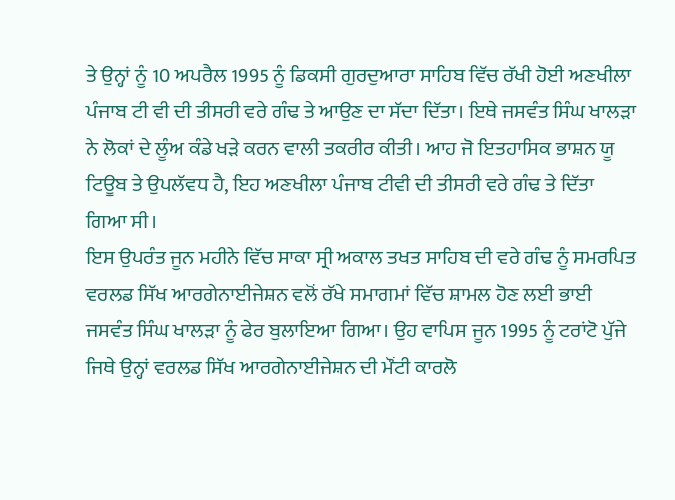ਤੇ ਉਨ੍ਹਾਂ ਨੂੰ 10 ਅਪਰੈਲ 1995 ਨੂੰ ਡਿਕਸੀ ਗੁਰਦੁਆਰਾ ਸਾਹਿਬ ਵਿੱਚ ਰੱਖੀ ਹੋਈ ਅਣਖੀਲਾ ਪੰਜਾਬ ਟੀ ਵੀ ਦੀ ਤੀਸਰੀ ਵਰੇ ਗੰਢ ਤੇ ਆਉਣ ਦਾ ਸੱਦਾ ਦਿੱਤਾ। ਇਥੇ ਜਸਵੰਤ ਸਿੰਘ ਖਾਲੜਾ ਨੇ ਲੋਕਾਂ ਦੇ ਲੂੰਅ ਕੰਡੇ ਖੜੇ ਕਰਨ ਵਾਲੀ ਤਕਰੀਰ ਕੀਤੀ। ਆਹ ਜੋ ਇਤਹਾਸਿਕ ਭਾਸ਼ਨ ਯੂ ਟਿਊਬ ਤੇ ਉਪਲੱਵਧ ਹੈ, ਇਹ ਅਣਖੀਲਾ ਪੰਜਾਬ ਟੀਵੀ ਦੀ ਤੀਸਰੀ ਵਰੇ ਗੰਢ ਤੇ ਦਿੱਤਾ ਗਿਆ ਸੀ।
ਇਸ ਉਪਰੰਤ ਜੂਨ ਮਹੀਨੇ ਵਿੱਚ ਸਾਕਾ ਸ੍ਰੀ ਅਕਾਲ ਤਖਤ ਸਾਹਿਬ ਦੀ ਵਰੇ ਗੰਢ ਨੂੰ ਸਮਰਪਿਤ ਵਰਲਡ ਸਿੱਖ ਆਰਗੇਨਾਈਜੇਸ਼ਨ ਵਲੋਂ ਰੱਖੇ ਸਮਾਗਮਾਂ ਵਿੱਚ ਸ਼ਾਮਲ ਹੋਣ ਲਈ ਭਾਈ ਜਸਵੰਤ ਸਿੰਘ ਖਾਲੜਾ ਨੂੰ ਫੇਰ ਬੁਲਾਇਆ ਗਿਆ। ਉਹ ਵਾਪਿਸ ਜੂਨ 1995 ਨੂੰ ਟਰਾਂਟੋ ਪੁੱਜੇ ਜਿਥੇ ਉਨ੍ਹਾਂ ਵਰਲਡ ਸਿੱਖ ਆਰਗੇਨਾਈਜੇਸ਼ਨ ਦੀ ਮੌਂਟੀ ਕਾਰਲੋ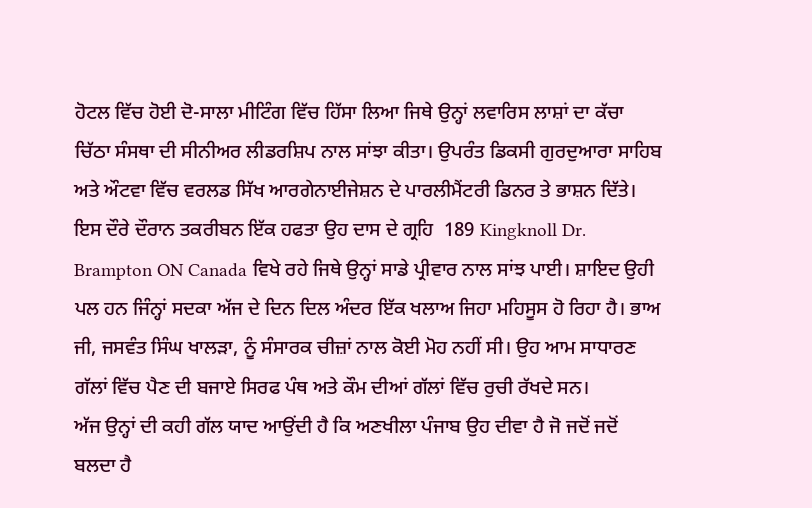ਹੋਟਲ ਵਿੱਚ ਹੋਈ ਦੋ-ਸਾਲਾ ਮੀਟਿੰਗ ਵਿੱਚ ਹਿੱਸਾ ਲਿਆ ਜਿਥੇ ਉਨ੍ਹਾਂ ਲਵਾਰਿਸ ਲਾਸ਼ਾਂ ਦਾ ਕੱਚਾ ਚਿੱਠਾ ਸੰਸਥਾ ਦੀ ਸੀਨੀਅਰ ਲੀਡਰਸ਼ਿਪ ਨਾਲ ਸਾਂਝਾ ਕੀਤਾ। ਉਪਰੰਤ ਡਿਕਸੀ ਗੁਰਦੁਆਰਾ ਸਾਹਿਬ ਅਤੇ ਔਟਵਾ ਵਿੱਚ ਵਰਲਡ ਸਿੱਖ ਆਰਗੇਨਾਈਜੇਸ਼ਨ ਦੇ ਪਾਰਲੀਮੈਂਟਰੀ ਡਿਨਰ ਤੇ ਭਾਸ਼ਨ ਦਿੱਤੇ।
ਇਸ ਦੌਰੇ ਦੌਰਾਨ ਤਕਰੀਬਨ ਇੱਕ ਹਫਤਾ ਉਹ ਦਾਸ ਦੇ ਗ੍ਰਹਿ  189 Kingknoll Dr. Brampton ON Canada ਵਿਖੇ ਰਹੇ ਜਿਥੇ ਉਨ੍ਹਾਂ ਸਾਡੇ ਪ੍ਰੀਵਾਰ ਨਾਲ ਸਾਂਝ ਪਾਈ। ਸ਼ਾਇਦ ਉਹੀ ਪਲ ਹਨ ਜਿੰਨ੍ਹਾਂ ਸਦਕਾ ਅੱਜ ਦੇ ਦਿਨ ਦਿਲ ਅੰਦਰ ਇੱਕ ਖਲਾਅ ਜਿਹਾ ਮਹਿਸੂਸ ਹੋ ਰਿਹਾ ਹੈ। ਭਾਅ ਜੀ, ਜਸਵੰਤ ਸਿੰਘ ਖਾਲੜਾ, ਨੂੰ ਸੰਸਾਰਕ ਚੀਜ਼ਾਂ ਨਾਲ ਕੋਈ ਮੋਹ ਨਹੀਂ ਸੀ। ਉਹ ਆਮ ਸਾਧਾਰਣ ਗੱਲਾਂ ਵਿੱਚ ਪੈਣ ਦੀ ਬਜਾਏ ਸਿਰਫ ਪੰਥ ਅਤੇ ਕੌਮ ਦੀਆਂ ਗੱਲਾਂ ਵਿੱਚ ਰੁਚੀ ਰੱਖਦੇ ਸਨ।
ਅੱਜ ਉਨ੍ਹਾਂ ਦੀ ਕਹੀ ਗੱਲ ਯਾਦ ਆਉਂਦੀ ਹੈ ਕਿ ਅਣਖੀਲਾ ਪੰਜਾਬ ਉਹ ਦੀਵਾ ਹੈ ਜੋ ਜਦੋਂ ਜਦੋਂ ਬਲਦਾ ਹੈ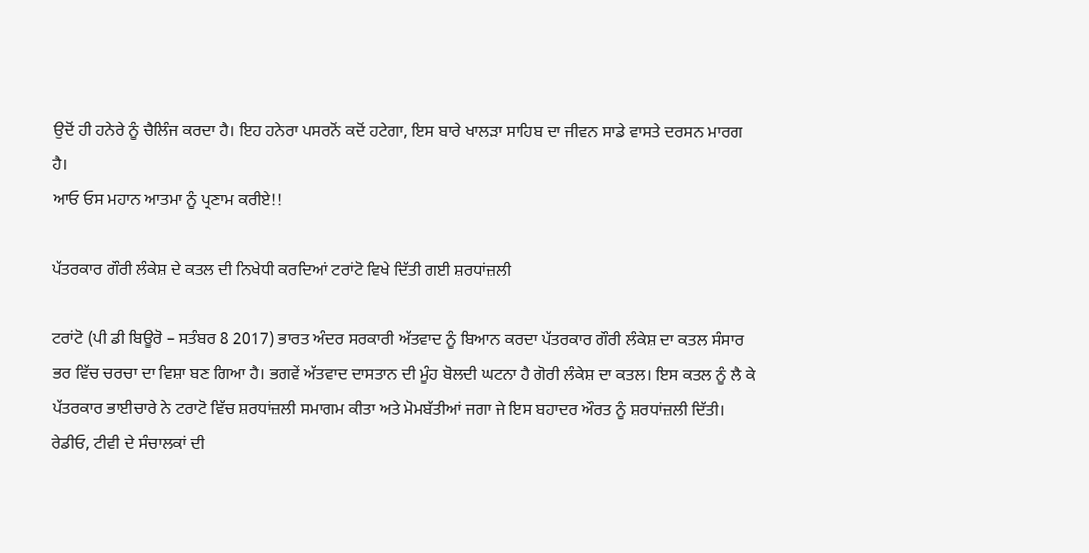ਉਦੋਂ ਹੀ ਹਨੇਰੇ ਨੂੰ ਚੈਲਿੰਜ ਕਰਦਾ ਹੈ। ਇਹ ਹਨੇਰਾ ਪਸਰਨੋਂ ਕਦੋਂ ਹਟੇਗਾ, ਇਸ ਬਾਰੇ ਖਾਲੜਾ ਸਾਹਿਬ ਦਾ ਜੀਵਨ ਸਾਡੇ ਵਾਸਤੇ ਦਰਸਨ ਮਾਰਗ ਹੈ।
ਆਓ ਓਸ ਮਹਾਨ ਆਤਮਾ ਨੂੰ ਪ੍ਰਣਾਮ ਕਰੀਏ!!

ਪੱਤਰਕਾਰ ਗੌਰੀ ਲੰਕੇਸ਼ ਦੇ ਕਤਲ ਦੀ ਨਿਖੇਧੀ ਕਰਦਿਆਂ ਟਰਾਂਟੋ ਵਿਖੇ ਦਿੱਤੀ ਗਈ ਸ਼ਰਧਾਂਜ਼ਲੀ

ਟਰਾਂਟੋ (ਪੀ ਡੀ ਬਿਊਰੋ – ਸਤੰਬਰ 8 2017) ਭਾਰਤ ਅੰਦਰ ਸਰਕਾਰੀ ਅੱਤਵਾਦ ਨੂੰ ਬਿਆਨ ਕਰਦਾ ਪੱਤਰਕਾਰ ਗੌਰੀ ਲੰਕੇਸ਼ ਦਾ ਕਤਲ ਸੰਸਾਰ ਭਰ ਵਿੱਚ ਚਰਚਾ ਦਾ ਵਿਸ਼ਾ ਬਣ ਗਿਆ ਹੈ। ਭਗਵੇਂ ਅੱਤਵਾਦ ਦਾਸਤਾਨ ਦੀ ਮੂੰਹ ਬੋਲਦੀ ਘਟਨਾ ਹੈ ਗੋਰੀ ਲੰਕੇਸ਼ ਦਾ ਕਤਲ। ਇਸ ਕਤਲ ਨੂੰ ਲੈ ਕੇ ਪੱਤਰਕਾਰ ਭਾਈਚਾਰੇ ਨੇ ਟਰਾਟੋ ਵਿੱਚ ਸ਼ਰਧਾਂਜ਼ਲੀ ਸਮਾਗਮ ਕੀਤਾ ਅਤੇ ਮੋਮਬੱਤੀਆਂ ਜਗਾ ਜੇ ਇਸ ਬਹਾਦਰ ਔਰਤ ਨੂੰ ਸ਼ਰਧਾਂਜ਼ਲੀ ਦਿੱਤੀ।
ਰੇਡੀਓ, ਟੀਵੀ ਦੇ ਸੰਚਾਲਕਾਂ ਦੀ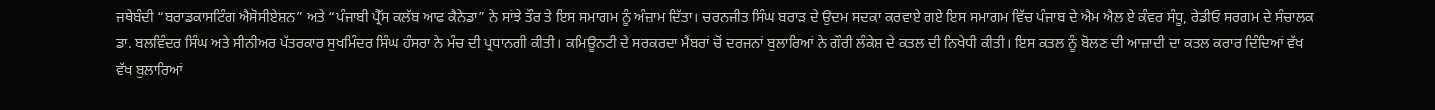ਜਥੇਬੰਦੀ “ਬਰਾਡਕਾਸਟਿੰਗ ਐਸੋਸੀਏਸ਼ਨ” ਅਤੇ “ਪੰਜਾਬੀ ਪ੍ਰੈੱਸ ਕਲੱਬ ਆਫ ਕੈਨੇਡਾ” ਨੇ ਸਾਂਝੇ ਤੌਰ ਤੇ ਇਸ ਸਮਾਗਮ ਨੂੰ ਅੰਜ਼ਾਮ ਦਿੱਤਾ। ਚਰਨਜੀਤ ਸਿੰਘ ਬਰਾੜ ਦੇ ਉਦਮ ਸਦਕਾ ਕਰਵਾਏ ਗਏ ਇਸ ਸਮਾਗਮ ਵਿੱਚ ਪੰਜਾਬ ਦੇ ਐਮ ਐਲ ਏ ਕੰਵਰ ਸੰਧੂ, ਰੇਡੀਓ ਸਰਗਮ ਦੇ ਸੰਚਾਲਕ ਡਾ. ਬਲਵਿੰਦਰ ਸਿੰਘ ਅਤੇ ਸੀਨੀਅਰ ਪੱਤਰਕਾਰ ਸੁਖਮਿੰਦਰ ਸਿੰਘ ਹੰਸਰਾ ਨੇ ਮੰਚ ਦੀ ਪ੍ਰਧਾਨਗੀ ਕੀਤੀ। ਕਮਿਊਨਟੀ ਦੇ ਸਰਕਰਦਾ ਮੈਂਬਰਾਂ ਚੋਂ ਦਰਜਨਾਂ ਬੁਲਾਰਿਆਂ ਨੇ ਗੌਰੀ ਲੰਕੇਸ਼ ਦੇ ਕਤਲ ਦੀ ਨਿਖੇਧੀ ਕੀਤੀ। ਇਸ ਕਤਲ ਨੂੰ ਬੋਲਣ ਦੀ ਆਜ਼ਾਦੀ ਦਾ ਕਤਲ ਕਰਾਰ ਦਿੰਦਿਆਂ ਵੱਖ ਵੱਖ ਬੁਲਾਰਿਆਂ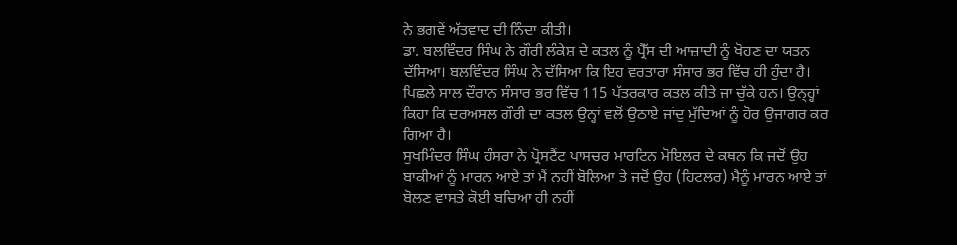ਨੇ ਭਗਵੇਂ ਅੱਤਵਾਦ ਦੀ ਨਿੰਦਾ ਕੀਤੀ।
ਡਾ. ਬਲਵਿੰਦਰ ਸਿੰਘ ਨੇ ਗੌਰੀ ਲੰਕੇਸ਼ ਦੇ ਕਤਲ ਨੂੰ ਪ੍ਰੈੱਸ ਦੀ ਆਜ਼ਾਦੀ ਨੂੰ ਖੋਹਣ ਦਾ ਯਤਨ ਦੱਸਿਆ। ਬਲਵਿੰਦਰ ਸਿੰਘ ਨੇ ਦੱਸਿਆ ਕਿ ਇਹ ਵਰਤਾਰਾ ਸੰਸਾਰ ਭਰ ਵਿੱਚ ਹੀ ਹੁੰਦਾ ਹੈ। ਪਿਛਲੇ ਸਾਲ ਦੌਰਾਨ ਸੰਸਾਰ ਭਰ ਵਿੱਚ 115 ਪੱਤਰਕਾਰ ਕਤਲ ਕੀਤੇ ਜਾ ਚੁੱਕੇ ਹਨ। ਉਨ੍ਹ੍ਹਾਂ ਕਿਹਾ ਕਿ ਦਰਅਸਲ ਗੌਰੀ ਦਾ ਕਤਲ ਉਨ੍ਹਾਂ ਵਲੋਂ ਉਠਾਏ ਜਾਂਦੁ ਮੁੱਦਿਆਂ ਨੂੰ ਹੋਰ ਉਜਾਗਰ ਕਰ ਗਿਆ ਹੈ।
ਸੁਖਮਿੰਦਰ ਸਿੰਘ ਹੰਸਰਾ ਨੇ ਪ੍ਰੋਸਟੈਂਟ ਪਾਸਚਰ ਮਾਰਟਿਨ ਮੋਇਲਰ ਦੇ ਕਥਨ ਕਿ ਜਦੋਂ ਉਹ ਬਾਕੀਆਂ ਨੂੰ ਮਾਰਨ ਆਏ ਤਾਂ ਮੈਂ ਨਹੀਂ ਬੋਲਿਆ ਤੇ ਜਦੋਂ ਉਹ (ਹਿਟਲਰ) ਮੈਨੂੰ ਮਾਰਨ ਆਏ ਤਾਂ ਬੋਲਣ ਵਾਸਤੇ ਕੋਈ ਬਚਿਆ ਹੀ ਨਹੀਂ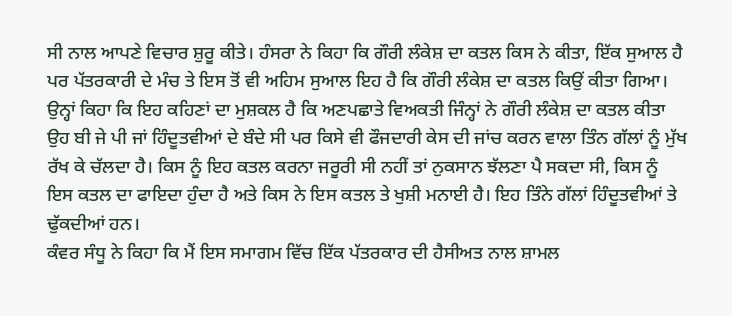ਸੀ ਨਾਲ ਆਪਣੇ ਵਿਚਾਰ ਸ਼ੁਰੂ ਕੀਤੇ। ਹੰਸਰਾ ਨੇ ਕਿਹਾ ਕਿ ਗੌਰੀ ਲੰਕੇਸ਼ ਦਾ ਕਤਲ ਕਿਸ ਨੇ ਕੀਤਾ, ਇੱਕ ਸੁਆਲ ਹੈ ਪਰ ਪੱਤਰਕਾਰੀ ਦੇ ਮੰਚ ਤੇ ਇਸ ਤੋਂ ਵੀ ਅਹਿਮ ਸੁਆਲ ਇਹ ਹੈ ਕਿ ਗੌਰੀ ਲੰਕੇਸ਼ ਦਾ ਕਤਲ ਕਿਉਂ ਕੀਤਾ ਗਿਆ।
ਉਨ੍ਹਾਂ ਕਿਹਾ ਕਿ ਇਹ ਕਹਿਣਾਂ ਦਾ ਮੁਸ਼ਕਲ ਹੈ ਕਿ ਅਣਪਛਾਤੇ ਵਿਅਕਤੀ ਜਿੰਨ੍ਹਾਂ ਨੇ ਗੌਰੀ ਲੰਕੇਸ਼ ਦਾ ਕਤਲ ਕੀਤਾ ਉਹ ਬੀ ਜੇ ਪੀ ਜਾਂ ਹਿੰਦੂਤਵੀਆਂ ਦੇ ਬੰਦੇ ਸੀ ਪਰ ਕਿਸੇ ਵੀ ਫੌਜਦਾਰੀ ਕੇਸ ਦੀ ਜਾਂਚ ਕਰਨ ਵਾਲਾ ਤਿੰਨ ਗੱਲਾਂ ਨੂੰ ਮੁੱਖ ਰੱਖ ਕੇ ਚੱਲਦਾ ਹੈ। ਕਿਸ ਨੂੰ ਇਹ ਕਤਲ ਕਰਨਾ ਜਰੂਰੀ ਸੀ ਨਹੀਂ ਤਾਂ ਨੁਕਸਾਨ ਝੱਲਣਾ ਪੈ ਸਕਦਾ ਸੀ, ਕਿਸ ਨੂੰ ਇਸ ਕਤਲ ਦਾ ਫਾਇਦਾ ਹੁੰਦਾ ਹੈ ਅਤੇ ਕਿਸ ਨੇ ਇਸ ਕਤਲ ਤੇ ਖੁਸ਼ੀ ਮਨਾਈ ਹੈ। ਇਹ ਤਿੰਨੇ ਗੱਲਾਂ ਹਿੰਦੂਤਵੀਆਂ ਤੇ ਢੁੱਕਦੀਆਂ ਹਨ।
ਕੰਵਰ ਸੰਧੂ ਨੇ ਕਿਹਾ ਕਿ ਮੈਂ ਇਸ ਸਮਾਗਮ ਵਿੱਚ ਇੱਕ ਪੱਤਰਕਾਰ ਦੀ ਹੈਸੀਅਤ ਨਾਲ ਸ਼ਾਮਲ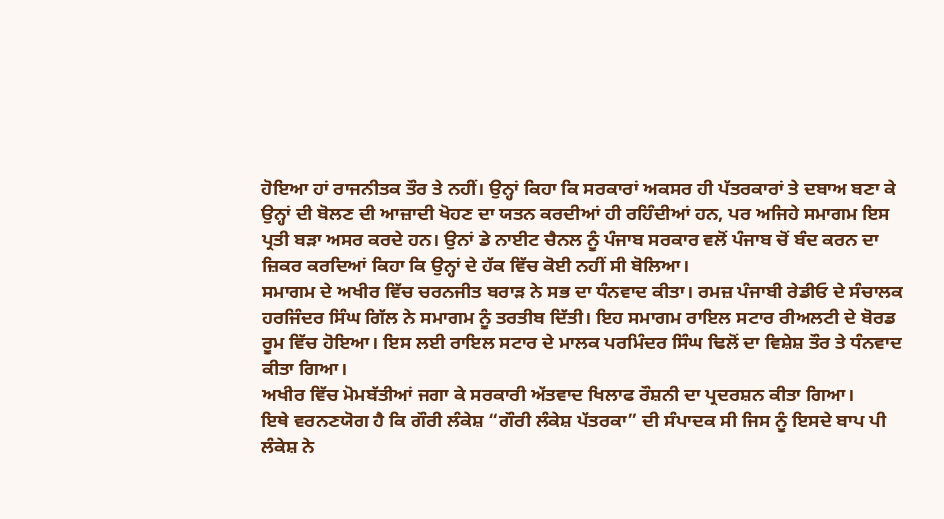ਹੋਇਆ ਹਾਂ ਰਾਜਨੀਤਕ ਤੌਰ ਤੇ ਨਹੀਂ। ਉਨ੍ਹਾਂ ਕਿਹਾ ਕਿ ਸਰਕਾਰਾਂ ਅਕਸਰ ਹੀ ਪੱਤਰਕਾਰਾਂ ਤੇ ਦਬਾਅ ਬਣਾ ਕੇ ਉਨ੍ਹਾਂ ਦੀ ਬੋਲਣ ਦੀ ਆਜ਼ਾਦੀ ਖੋਹਣ ਦਾ ਯਤਨ ਕਰਦੀਆਂ ਹੀ ਰਹਿੰਦੀਆਂ ਹਨ, ਪਰ ਅਜਿਹੇ ਸਮਾਗਮ ਇਸ ਪ੍ਰਤੀ ਬੜਾ ਅਸਰ ਕਰਦੇ ਹਨ। ਉਨਾਂ ਡੇ ਨਾਈਟ ਚੈਨਲ ਨੂੰ ਪੰਜਾਬ ਸਰਕਾਰ ਵਲੋਂ ਪੰਜਾਬ ਚੋਂ ਬੰਦ ਕਰਨ ਦਾ ਜ਼ਿਕਰ ਕਰਦਿਆਂ ਕਿਹਾ ਕਿ ਉਨ੍ਹਾਂ ਦੇ ਹੱਕ ਵਿੱਚ ਕੋਈ ਨਹੀਂ ਸੀ ਬੋਲਿਆ।
ਸਮਾਗਮ ਦੇ ਅਖੀਰ ਵਿੱਚ ਚਰਨਜੀਤ ਬਰਾੜ ਨੇ ਸਭ ਦਾ ਧੰਨਵਾਦ ਕੀਤਾ। ਰਮਜ਼ ਪੰਜਾਬੀ ਰੇਡੀਓ ਦੇ ਸੰਚਾਲਕ ਹਰਜਿੰਦਰ ਸਿੰਘ ਗਿੱਲ ਨੇ ਸਮਾਗਮ ਨੂੰ ਤਰਤੀਬ ਦਿੱਤੀ। ਇਹ ਸਮਾਗਮ ਰਾਇਲ ਸਟਾਰ ਰੀਅਲਟੀ ਦੇ ਬੋਰਡ ਰੂਮ ਵਿੱਚ ਹੋਇਆ। ਇਸ ਲਈ ਰਾਇਲ ਸਟਾਰ ਦੇ ਮਾਲਕ ਪਰਮਿੰਦਰ ਸਿੰਘ ਢਿਲੋਂ ਦਾ ਵਿਸ਼ੇਸ਼ ਤੌਰ ਤੇ ਧੰਨਵਾਦ ਕੀਤਾ ਗਿਆ।
ਅਖੀਰ ਵਿੱਚ ਮੋਮਬੱਤੀਆਂ ਜਗਾ ਕੇ ਸਰਕਾਰੀ ਅੱਤਵਾਦ ਖਿਲਾਫ ਰੌਸ਼ਨੀ ਦਾ ਪ੍ਰਦਰਸ਼ਨ ਕੀਤਾ ਗਿਆ।
ਇਥੇ ਵਰਨਣਯੋਗ ਹੈ ਕਿ ਗੌਰੀ ਲੰਕੇਸ਼ “ਗੌਰੀ ਲੰਕੇਸ਼ ਪੱਤਰਕਾ” ਦੀ ਸੰਪਾਦਕ ਸੀ ਜਿਸ ਨੂੰ ਇਸਦੇ ਬਾਪ ਪੀ ਲੰਕੇਸ਼ ਨੇ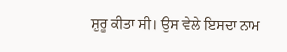ਸ਼ੁਰੂ ਕੀਤਾ ਸੀ। ਉਸ ਵੇਲੇ ਇਸਦਾ ਨਾਮ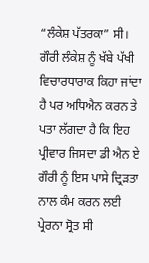“ਲੰਕੇਸ਼ ਪੱਤਰਕਾ” ਸੀ। ਗੌਰੀ ਲੰਕੇਸ਼ ਨੂੰ ਖੱਬੇ ਪੱਖੀ ਵਿਚਾਰਧਾਰਾਕ ਕਿਹਾ ਜਾਂਦਾ ਹੈ ਪਰ ਅਧਿਐਨ ਕਰਨ ਤੇ ਪਤਾ ਲੱਗਦਾ ਹੈ ਕਿ ਇਹ ਪ੍ਰੀਵਾਰ ਜਿਸਦਾ ਡੀ ਐਨ ਏ ਗੌਰੀ ਨੂੰ ਇਸ ਪਾਸੇ ਦ੍ਰਿੜਤਾ ਨਾਲ ਕੰਮ ਕਰਨ ਲਈ ਪ੍ਰੇਰਨਾ ਸ੍ਰੋਤ ਸੀ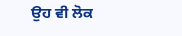ਉਹ ਵੀ ਲੋਕ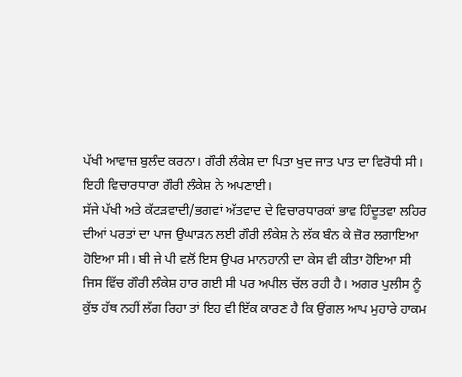ਪੱਖੀ ਆਵਾਜ਼ ਬੁਲੰਦ ਕਰਨਾ। ਗੌਰੀ ਲੰਕੇਸ਼ ਦਾ ਪਿਤਾ ਖੁਦ ਜਾਤ ਪਾਤ ਦਾ ਵਿਰੋਧੀ ਸੀ। ਇਹੀ ਵਿਚਾਰਧਾਰਾ ਗੌਰੀ ਲੰਕੇਸ਼ ਨੇ ਅਪਣਾਈ।
ਸੱਜੇ ਪੱਖੀ ਅਤੇ ਕੱਟੜਵਾਦੀ/ਭਗਵਾਂ ਅੱਤਵਾਦ ਦੇ ਵਿਚਾਰਧਾਰਕਾਂ ਭਾਵ ਹਿੰਦੂਤਵਾ ਲਹਿਰ ਦੀਆਂ ਪਰਤਾਂ ਦਾ ਪਾਜ ਉਘਾੜਨ ਲਈ ਗੌਰੀ ਲੰਕੇਸ਼ ਨੇ ਲੱਕ ਬੰਨ ਕੇ ਜ਼ੋਰ ਲਗਾਇਆ ਹੋਇਆ ਸੀ। ਬੀ ਜੇ ਪੀ ਵਲੋਂ ਇਸ ਉਪਰ ਮਾਨਹਾਨੀ ਦਾ ਕੇਸ ਵੀ ਕੀਤਾ ਹੋਇਆ ਸੀ ਜਿਸ ਵਿੱਚ ਗੌਰੀ ਲੰਕੇਸ਼ ਹਾਰ ਗਈ ਸੀ ਪਰ ਅਪੀਲ ਚੱਲ ਰਹੀ ਹੈ। ਅਗਰ ਪੁਲੀਸ ਨੂੰ ਕੁੱਝ ਹੱਥ ਨਹੀਂ ਲੱਗ ਰਿਹਾ ਤਾਂ ਇਹ ਵੀ ਇੱਕ ਕਾਰਣ ਹੈ ਕਿ ਉਂਗਲ ਆਪ ਮੁਹਾਰੇ ਹਾਕਮ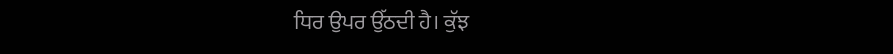ਧਿਰ ਉਪਰ ਉੱਠਦੀ ਹੈ। ਕੁੱਝ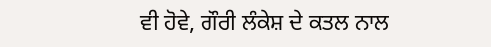ਵੀ ਹੋਵੇ, ਗੌਰੀ ਲੰਕੇਸ਼ ਦੇ ਕਤਲ ਨਾਲ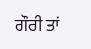ਗੌਰੀ ਤਾਂ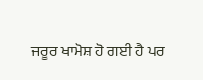ਜਰੂਰ ਖਾਮੋਸ਼ ਹੋ ਗਈ ਹੈ ਪਰ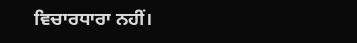ਵਿਚਾਰਧਾਰਾ ਨਹੀਂ।